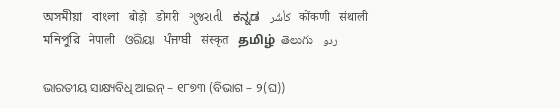অসমীয়া   বাংলা   बोड़ो   डोगरी   ગુજરાતી   ಕನ್ನಡ   كأشُر   कोंकणी   संथाली   মনিপুরি   नेपाली   ଓରିୟା   ਪੰਜਾਬੀ   संस्कृत   தமிழ்  తెలుగు   ردو

ଭାରତୀୟ ସାକ୍ଷ୍ୟବିଧି ଆଇନ୍ – ୧୮୭୩ (ବିଭାଗ – ୨(ଘ))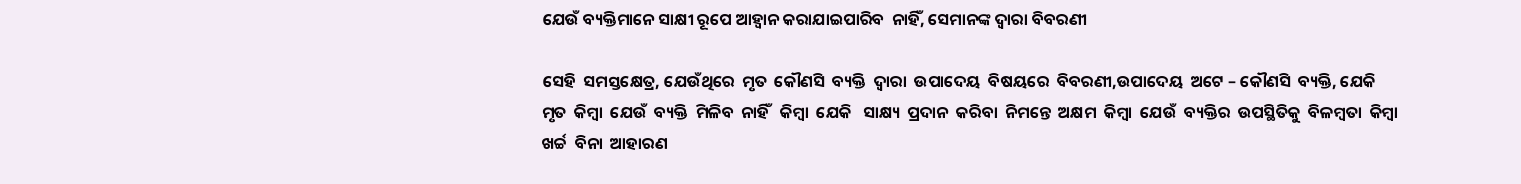ଯେଉଁ ବ୍ୟକ୍ତିମାନେ ସାକ୍ଷୀ ରୂପେ ଆହ୍ଵାନ କରାଯାଇପାରିବ  ନାହିଁ, ସେମାନଙ୍କ ଦ୍ଵାରା ବିବରଣୀ

ସେହି  ସମସ୍ତକ୍ଷେତ୍ର, ଯେଉଁଥିରେ  ମୃତ  କୌଣସି  ବ୍ୟକ୍ତି  ଦ୍ଵାରା  ଉପାଦେୟ  ବିଷୟରେ  ବିବରଣୀ,ଉପାଦେୟ  ଅଟେ – କୌଣସି  ବ୍ୟକ୍ତି, ଯେକି  ମୃତ  କିମ୍ବା  ଯେଉଁ  ବ୍ୟକ୍ତି  ମିଳିବ  ନାହିଁ   କିମ୍ବା  ଯେକି   ସାକ୍ଷ୍ୟ  ପ୍ରଦାନ  କରିବା  ନିମନ୍ତେ  ଅକ୍ଷମ  କିମ୍ବା  ଯେଉଁ  ବ୍ୟକ୍ତିର  ଉପସ୍ଥିତିକୁ  ବିଳମ୍ବତା  କିମ୍ବା  ଖର୍ଚ୍ଚ  ବିନା  ଆହାରଣ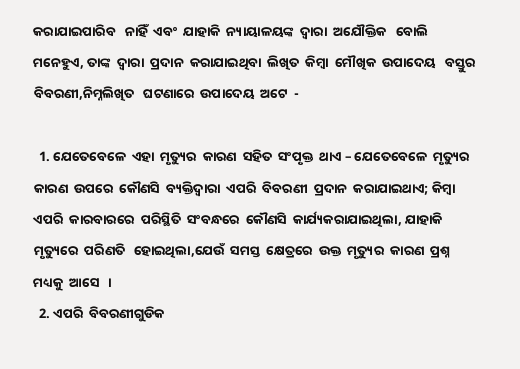କରାଯାଇପାରିବ   ନାହିଁ  ଏବଂ  ଯାହାକି  ନ୍ୟାୟାଳୟଙ୍କ  ଦ୍ଵାରା  ଅଯୌକ୍ତିକ   ବୋଲି  ମନେହୁଏ, ତାଙ୍କ  ଦ୍ଵାରା  ପ୍ରଦାନ  କରାଯାଇଥିବା  ଲିଖିତ  କିମ୍ବା  ମୌଖିକ  ଉପାଦେୟ   ବସ୍ତୁର  ବିବରଣୀ,ନିମ୍ନଲିଖିତ   ଘଟଣାରେ  ଉପାଦେୟ  ଅଟେ  -

  1. ଯେତେବେଳେ  ଏହା  ମୃତ୍ୟୁର  କାରଣ  ସହିତ  ସଂପୃକ୍ତ  ଥାଏ – ଯେତେବେଳେ  ମୃତ୍ୟୁର  କାରଣ  ଉପରେ  କୌଣସି  ବ୍ୟକ୍ତିଦ୍ଵାରା  ଏପରି  ବିବରଣୀ  ପ୍ରଦାନ  କରାଯାଇଥାଏ; କିମ୍ବା  ଏପରି  କାରବାରରେ  ପରିସ୍ଥିତି  ସଂବନ୍ଧରେ  କୌଣସି  କାର୍ଯ୍ୟକରାଯାଇଥିଲା, ଯାହାକି  ମୃତ୍ୟୁରେ  ପରିଣତି   ହୋଇଥିଲା,ଯେଉଁ  ସମସ୍ତ  କ୍ଷେତ୍ରରେ  ଉକ୍ତ  ମୃତ୍ୟୁର  କାରଣ  ପ୍ରଶ୍ନ   ମଧ୍ୟକୁ  ଆସେ   ।
  2. ଏପରି  ବିବରଣୀଗୁଡିକ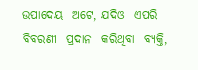ଉପାଦେୟ  ଅଟେ, ଯଦିଓ  ଏପରି  ବିବରଣୀ  ପ୍ରଦାନ  କରିଥିବା  ବ୍ୟକ୍ତି,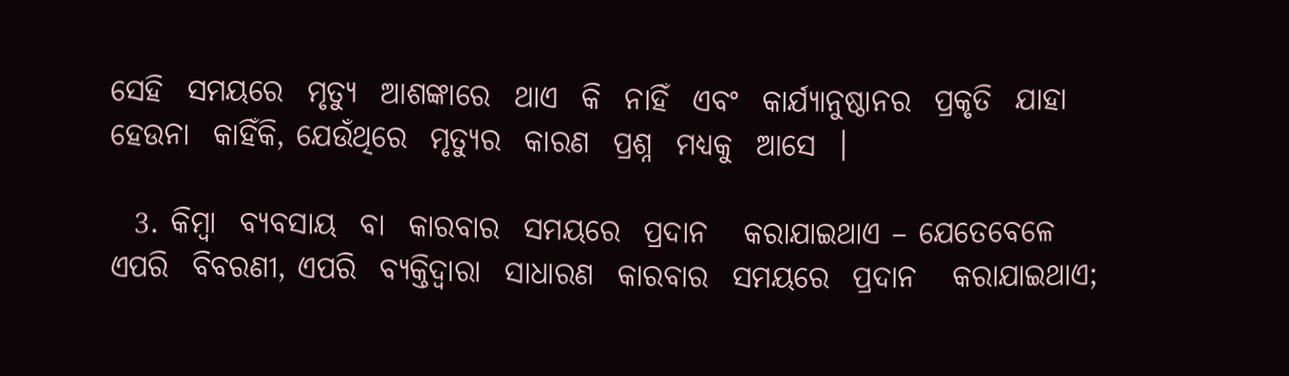ସେହି  ସମୟରେ  ମୃତ୍ୟୁ  ଆଶଙ୍କାରେ  ଥାଏ  କି  ନାହିଁ  ଏବଂ  କାର୍ଯ୍ୟାନୁଷ୍ଠାନର  ପ୍ରକୃତି  ଯାହା  ହେଉନା  କାହିଁକି, ଯେଉଁଥିରେ  ମୃତ୍ୟୁର  କାରଣ  ପ୍ରଶ୍ନ  ମଧ୍ୟକୁ  ଆସେ  ।

  3. କିମ୍ବା  ବ୍ୟବସାୟ  ବା  କାରବାର  ସମୟରେ  ପ୍ରଦାନ   କରାଯାଇଥାଏ – ଯେତେବେଳେ  ଏପରି  ବିବରଣୀ, ଏପରି  ବ୍ୟକ୍ତିଦ୍ଵାରା  ସାଧାରଣ  କାରବାର  ସମୟରେ  ପ୍ରଦାନ   କରାଯାଇଥାଏ;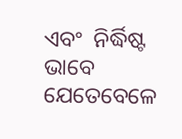ଏବଂ  ନିର୍ଦ୍ଧିଷ୍ଟ  ଭାବେ  ଯେତେବେଳେ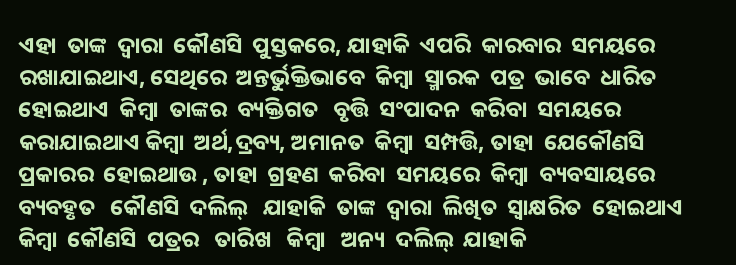ଏହା  ତାଙ୍କ  ଦ୍ଵାରା  କୌଣସି  ପୁସ୍ତକରେ, ଯାହାକି  ଏପରି  କାରବାର  ସମୟରେ  ରଖାଯାଇଥାଏ, ସେଥିରେ  ଅନ୍ତର୍ଭୁକ୍ତିଭାବେ  କିମ୍ବା  ସ୍ମାରକ  ପତ୍ର  ଭାବେ  ଧାରିତ  ହୋଇଥାଏ  କିମ୍ବା  ତାଙ୍କର  ବ୍ୟକ୍ତିଗତ   ବୃତ୍ତି  ସଂପାଦନ  କରିବା  ସମୟରେ  କରାଯାଇଥାଏ କିମ୍ବା  ଅର୍ଥ,ଦ୍ରବ୍ୟ, ଅମାନତ  କିମ୍ବା  ସମ୍ପତ୍ତି, ତାହା  ଯେକୌଣସି  ପ୍ରକାରର  ହୋଇଥାଉ , ତାହା  ଗ୍ରହଣ  କରିବା  ସମୟରେ  କିମ୍ବା  ବ୍ୟବସାୟରେ  ବ୍ୟବହୃତ   କୌଣସି  ଦଲିଲ୍   ଯାହାକି  ତାଙ୍କ  ଦ୍ଵାରା  ଲିଖିତ  ସ୍ଵାକ୍ଷରିତ  ହୋଇଥାଏ କିମ୍ବା  କୌଣସି  ପତ୍ରର   ତାରିଖ   କିମ୍ବା   ଅନ୍ୟ  ଦଲିଲ୍  ଯାହାକି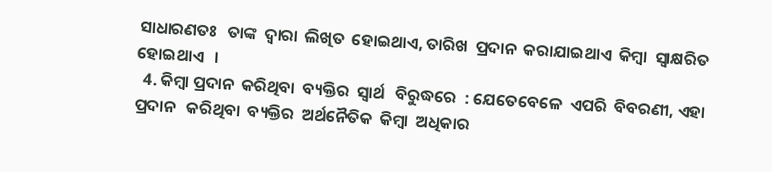ସାଧାରଣତଃ   ତାଙ୍କ  ଦ୍ଵାରା  ଲିଖିତ  ହୋଇଥାଏ, ତାରିଖ  ପ୍ରଦାନ  କରାଯାଇଥାଏ  କିମ୍ବା  ସ୍ଵାକ୍ଷରିତ  ହୋଇଥାଏ   ।
  4. କିମ୍ବା ପ୍ରଦାନ  କରିଥିବା  ବ୍ୟକ୍ତିର  ସ୍ଵାର୍ଥ   ବିରୁଦ୍ଧରେ  : ଯେତେବେଳେ  ଏପରି  ବିବରଣୀ, ଏହା  ପ୍ରଦାନ   କରିଥିବା  ବ୍ୟକ୍ତିର  ଅର୍ଥନୈତିକ  କିମ୍ବା  ଅଧିକାର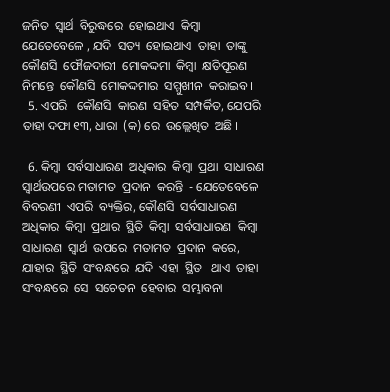ଜନିତ  ସ୍ଵାର୍ଥ  ବିରୁଦ୍ଧରେ  ହୋଇଥାଏ  କିମ୍ବା  ଯେତେବେଳେ , ଯଦି  ସତ୍ୟ  ହୋଇଥାଏ  ତାହା  ତାଙ୍କୁ  କୌଣସି  ଫୌଜଦାରୀ  ମୋକଦ୍ଦମା  କିମ୍ବା  କ୍ଷତିପୂରଣ  ନିମନ୍ତେ  କୌଣସି  ମୋକଦ୍ଦମାର  ସମ୍ମୁଖୀନ  କରାଇବ ।
  5. ଏପରି   କୌଣସି  କାରଣ  ସହିତ  ସମ୍ପର୍କିତ, ଯେପରି  ତାହା ଦଫା ୧୩, ଧାରା  (କ) ରେ  ଉଲ୍ଲେଖିତ  ଅଛି ।

  6. କିମ୍ବା  ସର୍ବସାଧାରଣ  ଅଧିକାର  କିମ୍ବା  ପ୍ରଥା  ସାଧାରଣ  ସ୍ଵାର୍ଥଉପରେ ମତାମତ  ପ୍ରଦାନ  କରନ୍ତି  - ଯେତେବେଳେ  ବିବରଣୀ  ଏପରି  ବ୍ୟକ୍ତିର, କୌଣସି  ସର୍ବସାଧାରଣ  ଅଧିକାର  କିମ୍ବା  ପ୍ରଥାର  ସ୍ଥିତି  କିମ୍ବା  ସର୍ବସାଧାରଣ  କିମ୍ବା  ସାଧାରଣ  ସ୍ଵାର୍ଥ  ଉପରେ  ମତାମତ  ପ୍ରଦାନ  କରେ, ଯାହାର  ସ୍ଥିତି  ସଂବନ୍ଧରେ  ଯଦି  ଏହା  ସ୍ଥିତ   ଥାଏ  ତାହା  ସଂବନ୍ଧରେ  ସେ  ସଚେତନ  ହେବାର  ସମ୍ଭାବନା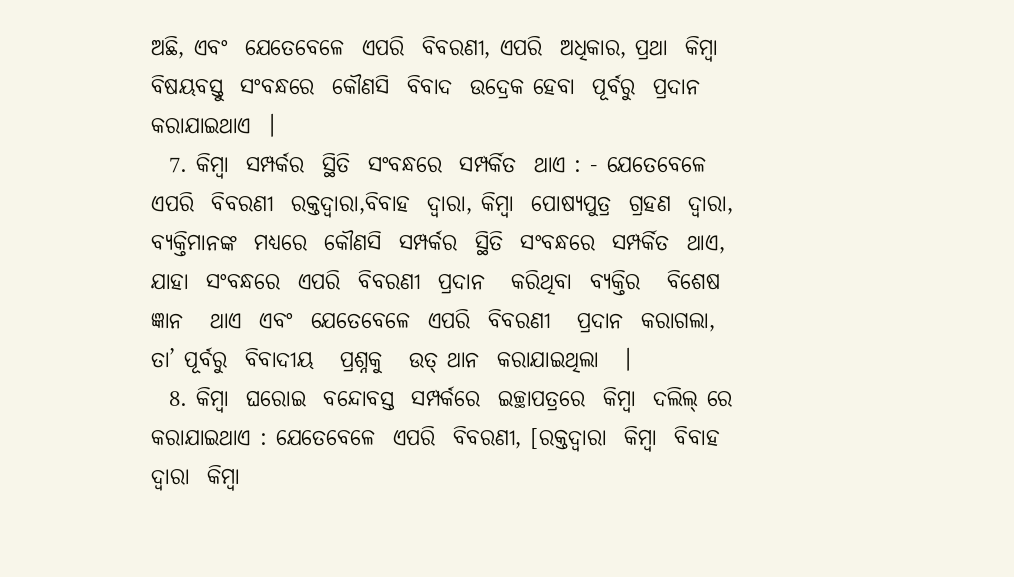ଅଛି, ଏବଂ  ଯେତେବେଳେ  ଏପରି  ବିବରଣୀ, ଏପରି  ଅଧିକାର, ପ୍ରଥା  କିମ୍ବା  ବିଷୟବସ୍ତୁ  ସଂବନ୍ଧରେ  କୌଣସି  ବିବାଦ  ଉଦ୍ରେକ ହେବା  ପୂର୍ବରୁ  ପ୍ରଦାନ କରାଯାଇଥାଏ  ।
  7. କିମ୍ବା  ସମ୍ପର୍କର  ସ୍ଥିତି  ସଂବନ୍ଧରେ  ସମ୍ପର୍କିତ  ଥାଏ : - ଯେତେବେଳେ  ଏପରି  ବିବରଣୀ  ରକ୍ତଦ୍ଵାରା,ବିବାହ  ଦ୍ଵାରା, କିମ୍ବା  ପୋଷ୍ୟପୁତ୍ର  ଗ୍ରହଣ  ଦ୍ଵାରା, ବ୍ୟକ୍ତିମାନଙ୍କ  ମଧ୍ୟରେ  କୌଣସି  ସମ୍ପର୍କର  ସ୍ଥିତି  ସଂବନ୍ଧରେ  ସମ୍ପର୍କିତ  ଥାଏ, ଯାହା  ସଂବନ୍ଧରେ  ଏପରି  ବିବରଣୀ  ପ୍ରଦାନ   କରିଥିବା  ବ୍ୟକ୍ତିର   ବିଶେଷ  ଜ୍ଞାନ   ଥାଏ  ଏବଂ  ଯେତେବେଳେ  ଏପରି  ବିବରଣୀ   ପ୍ରଦାନ  କରାଗଲା, ତା’ ପୂର୍ବରୁ  ବିବାଦୀୟ   ପ୍ରଶ୍ନକୁ   ଉତ୍ ଥାନ  କରାଯାଇଥିଲା   ।
  8. କିମ୍ବା  ଘରୋଇ  ବନ୍ଦୋବସ୍ତ  ସମ୍ପର୍କରେ  ଇଚ୍ଛାପତ୍ରରେ  କିମ୍ବା  ଦଲିଲ୍ ରେ  କରାଯାଇଥାଏ : ଯେତେବେଳେ  ଏପରି  ବିବରଣୀ, [ରକ୍ତଦ୍ଵାରା  କିମ୍ବା  ବିବାହ  ଦ୍ଵାରା  କିମ୍ବା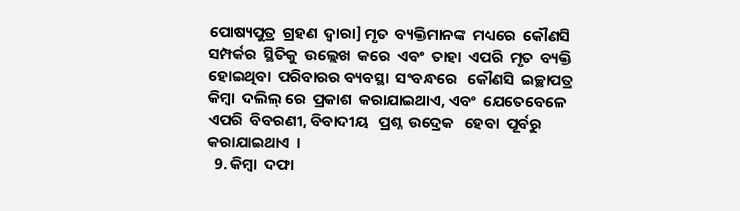ପୋଷ୍ୟପୁତ୍ର  ଗ୍ରହଣ  ଦ୍ଵାରା] ମୃତ  ବ୍ୟକ୍ତିମାନଙ୍କ  ମଧ୍ୟରେ  କୌଣସି  ସମ୍ପର୍କର  ସ୍ଥିତିକୁ  ଉଲ୍ଲେଖ  କରେ  ଏବଂ  ତାହା  ଏପରି  ମୃତ  ବ୍ୟକ୍ତି  ହୋଇଥିବା  ପରିବାରର ବ୍ୟବସ୍ଥା  ସଂବନ୍ଧରେ   କୌଣସି  ଇଚ୍ଛାପତ୍ର  କିମ୍ବା  ଦଲିଲ୍ ରେ  ପ୍ରକାଶ  କରାଯାଇଥାଏ, ଏବଂ  ଯେତେବେଳେ  ଏପରି  ବିବରଣୀ, ବିବାଦୀୟ   ପ୍ରଶ୍ନ  ଉଦ୍ରେକ   ହେବା  ପୂର୍ବରୁ   କରାଯାଇଥାଏ  ।
  9. କିମ୍ବା  ଦଫା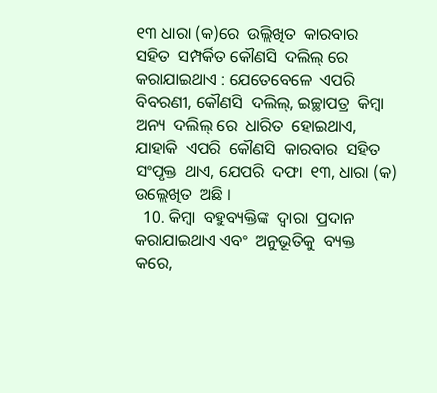୧୩ ଧାରା (କ)ରେ  ଉଲ୍ଲିଖିତ  କାରବାର  ସହିତ  ସମ୍ପର୍କିତ କୌଣସି  ଦଲିଲ୍ ରେ କରାଯାଇଥାଏ : ଯେତେବେଳେ  ଏପରି  ବିବରଣୀ, କୌଣସି  ଦଲିଲ୍, ଇଚ୍ଛାପତ୍ର  କିମ୍ବା  ଅନ୍ୟ  ଦଲିଲ୍ ରେ  ଧାରିତ  ହୋଇଥାଏ, ଯାହାକି  ଏପରି  କୌଣସି  କାରବାର  ସହିତ  ସଂପୃକ୍ତ  ଥାଏ, ଯେପରି  ଦଫା  ୧୩, ଧାରା (କ) ଉଲ୍ଲେଖିତ  ଅଛି ।
  10. କିମ୍ବା  ବହୁବ୍ୟକ୍ତିଙ୍କ  ଦ୍ଵାରା  ପ୍ରଦାନ  କରାଯାଇଥାଏ ଏବଂ  ଅନୁଭୂତିକୁ  ବ୍ୟକ୍ତ  କରେ,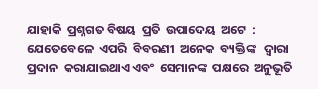ଯାହାକି  ପ୍ରଶ୍ନଗତ ବିଷୟ  ପ୍ରତି  ଉପାଦେୟ  ଅଟେ  : ଯେତେବେଳେ  ଏପରି  ବିବରଣୀ  ଅନେକ  ବ୍ୟକ୍ତିଙ୍କ   ଦ୍ଵାରା  ପ୍ରଦାନ  କରାଯାଇଥାଏ ଏବଂ  ସେମାନଙ୍କ  ପକ୍ଷରେ  ଅନୁଭୂତି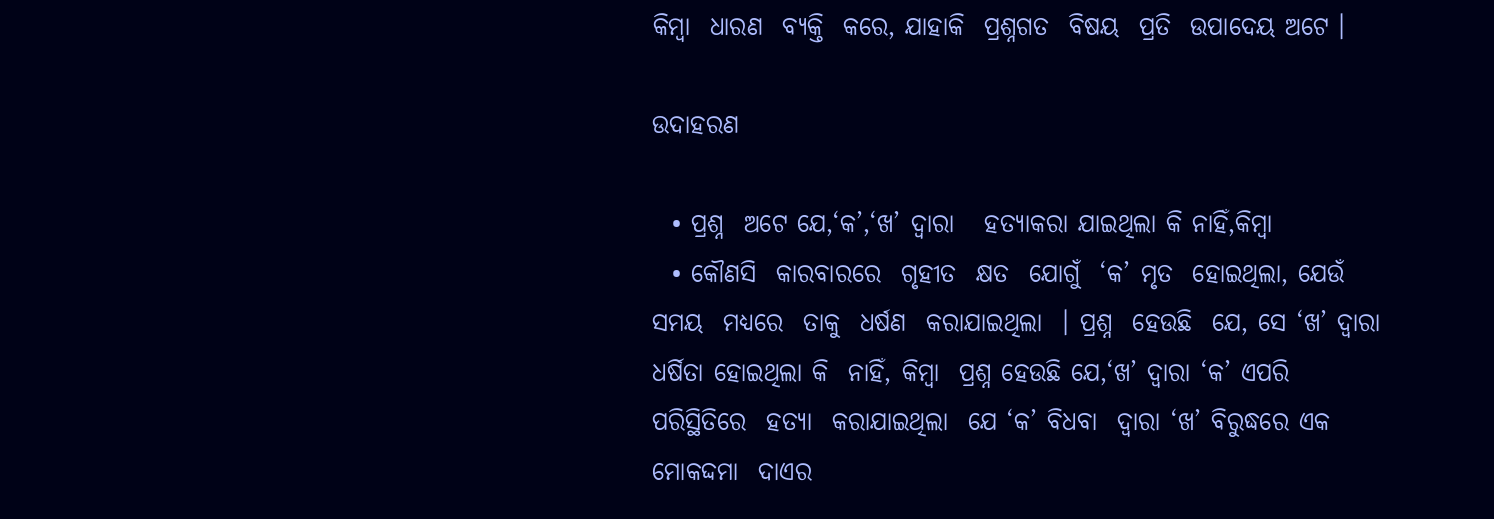କିମ୍ବା  ଧାରଣ  ବ୍ୟକ୍ତି  କରେ, ଯାହାକି  ପ୍ରଶ୍ନଗତ  ବିଷୟ  ପ୍ରତି  ଉପାଦେୟ ଅଟେ ।

ଉଦାହରଣ

  • ପ୍ରଶ୍ନ  ଅଟେ ଯେ,‘କ’,‘ଖ’ ଦ୍ଵାରା   ହତ୍ୟାକରା ଯାଇଥିଲା କି ନାହିଁ,କିମ୍ବା
  • କୌଣସି  କାରବାରରେ  ଗୃହୀତ  କ୍ଷତ  ଯୋଗୁଁ  ‘କ’ ମୃତ  ହୋଇଥିଲା, ଯେଉଁ  ସମୟ  ମଧ୍ୟରେ  ତାକୁ  ଧର୍ଷଣ  କରାଯାଇଥିଲା  । ପ୍ରଶ୍ନ  ହେଉଛି  ଯେ, ସେ ‘ଖ’ ଦ୍ଵାରା ଧର୍ଷିତା ହୋଇଥିଲା କି  ନାହିଁ, କିମ୍ବା  ପ୍ରଶ୍ନ ହେଉଛି ଯେ,‘ଖ’ ଦ୍ଵାରା ‘କ’ ଏପରି  ପରିସ୍ଥିତିରେ  ହତ୍ୟା  କରାଯାଇଥିଲା  ଯେ ‘କ’ ବିଧବା  ଦ୍ଵାରା ‘ଖ’ ବିରୁଦ୍ଧରେ ଏକ  ମୋକଦ୍ଦମା  ଦାଏର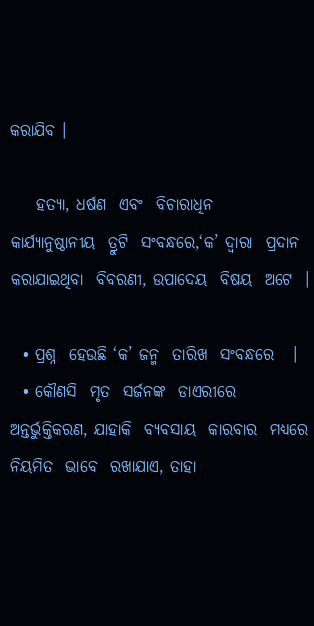କରାଯିବ ।

    ହତ୍ୟା, ଧର୍ଷଣ  ଏବଂ  ବିଚାରାଧିନ  କାର୍ଯ୍ୟାନୁଷ୍ଠାନୀୟ  ତ୍ରୁଟି  ସଂବନ୍ଧରେ,‘କ’ ଦ୍ଵାରା  ପ୍ରଦାନ  କରାଯାଇଥିବା  ବିବରଣୀ, ଉପାଦେୟ  ବିଷୟ  ଅଟେ  ।

  • ପ୍ରଶ୍ନ  ହେଉଛି ‘କ’ ଜନ୍ମ  ତାରିଖ  ସଂବନ୍ଧରେ   ।
  • କୌଣସି  ମୃତ  ସର୍ଜନଙ୍କ  ଡାଏରୀରେ  ଅନ୍ତର୍ଭୁକ୍ତିକରଣ, ଯାହାକି  ବ୍ୟବସାୟ  କାରବାର  ମଧ୍ୟରେ  ନିୟମିତ  ଭାବେ  ରଖାଯାଏ, ତାହା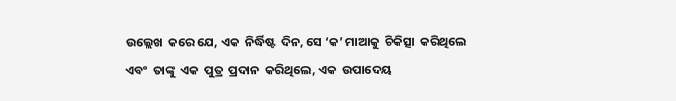ଉଲ୍ଲେଖ  କରେ ଯେ, ଏକ  ନିର୍ଦ୍ଧିଷ୍ଟ  ଦିନ, ସେ ‘କ’ ମାଆକୁ  ଚିକିତ୍ସା  କରିଥିଲେ  ଏବଂ  ତାଙ୍କୁ  ଏକ  ପୁତ୍ର  ପ୍ରଦାନ  କରିଥିଲେ, ଏକ  ଉପାଦେୟ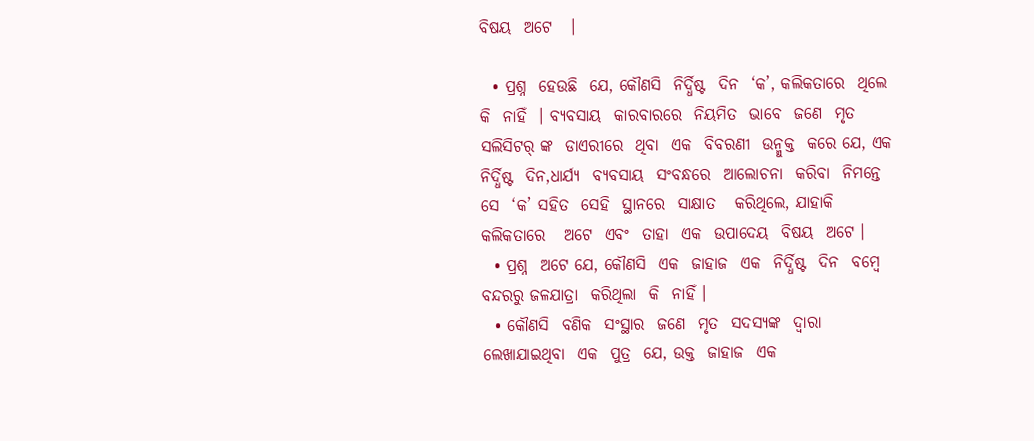ବିଷୟ  ଅଟେ   ।

  • ପ୍ରଶ୍ନ  ହେଉଛି  ଯେ, କୌଣସି  ନିର୍ଦ୍ଧିଷ୍ଟ  ଦିନ  ‘କ’, କଲିକତାରେ  ଥିଲେ  କି  ନାହିଁ  । ବ୍ୟବସାୟ  କାରବାରରେ  ନିୟମିତ  ଭାବେ  ଜଣେ  ମୃତ  ସଲିସିଟର୍ ଙ୍କ  ଡାଏରୀରେ  ଥିବା  ଏକ  ବିବରଣୀ  ଉନ୍ମୁକ୍ତ  କରେ ଯେ, ଏକ  ନିର୍ଦ୍ଧିଷ୍ଟ  ଦିନ,ଧାର୍ଯ୍ୟ  ବ୍ୟବସାୟ  ସଂବନ୍ଧରେ  ଆଲୋଚନା  କରିବା  ନିମନ୍ତେ  ସେ  ‘କ’ ସହିତ  ସେହି  ସ୍ଥାନରେ  ସାକ୍ଷାତ   କରିଥିଲେ, ଯାହାକି  କଲିକତାରେ   ଅଟେ  ଏବଂ  ତାହା  ଏକ  ଉପାଦେୟ  ବିଷୟ  ଅଟେ ।
  • ପ୍ରଶ୍ନ  ଅଟେ ଯେ, କୌଣସି  ଏକ  ଜାହାଜ  ଏକ  ନିର୍ଦ୍ଧିଷ୍ଟ  ଦିନ  ବମ୍ବେ  ବନ୍ଦରରୁ ଜଳଯାତ୍ରା  କରିଥିଲା  କି  ନାହିଁ ।
  • କୌଣସି  ବଣିକ  ସଂସ୍ଥାର  ଜଣେ  ମୃତ  ସଦସ୍ୟଙ୍କ  ଦ୍ଵାରା  ଲେଖାଯାଇଥିବା  ଏକ  ପୁତ୍ର  ଯେ, ଉକ୍ତ  ଜାହାଜ  ଏକ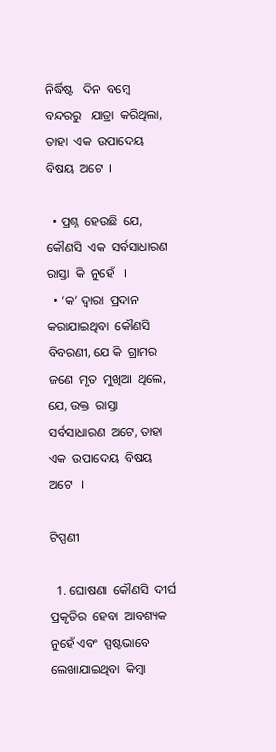ନିର୍ଦ୍ଧିଷ୍ଟ   ଦିନ  ବମ୍ବେ  ବନ୍ଦରରୁ   ଯାତ୍ରା  କରିଥିଲା, ତାହା  ଏକ  ଉପାଦେୟ   ବିଷୟ  ଅଟେ  ।

  • ପ୍ରଶ୍ନ  ହେଉଛି  ଯେ, କୌଣସି  ଏକ  ସର୍ବସାଧାରଣ  ରାସ୍ତା  କି  ନୁହେଁ   ।
  • ‘କ’ ଦ୍ଵାରା  ପ୍ରଦାନ  କରାଯାଇଥିବା  କୌଣସି  ବିବରଣୀ, ଯେ କି  ଗ୍ରାମର   ଜଣେ  ମୃତ  ମୁଖିଆ  ଥିଲେ, ଯେ, ଉକ୍ତ  ରାସ୍ତା  ସର୍ବସାଧାରଣ  ଅଟେ, ତାହା  ଏକ  ଉପାଦେୟ  ବିଷୟ  ଅଟେ   ।

ଟିପ୍ପଣୀ

  1. ଘୋଷଣା  କୌଣସି  ଦୀର୍ଘ  ପ୍ରକୃତିର  ହେବା  ଆବଶ୍ୟକ  ନୁହେଁ ଏବଂ  ସ୍ପଷ୍ଟଭାବେ  ଲେଖାଯାଇଥିବା  କିମ୍ବା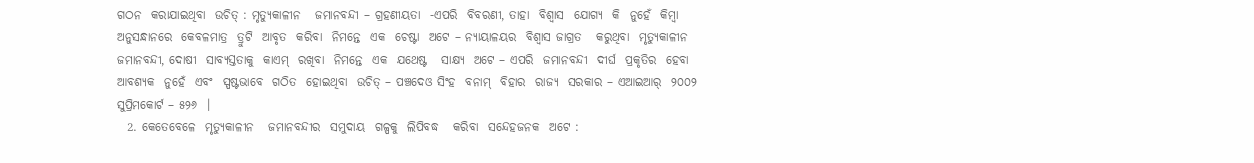ଗଠନ  କରାଯାଇଥିବା  ଉଚିତ୍ : ମୃତ୍ୟୁକାଳୀନ   ଜମାନବନ୍ଦୀ – ଗ୍ରହଣୀୟତା  -ଏପରି  ବିବରଣୀ, ତାହା  ବିଶ୍ଵାସ  ଯୋଗ୍ୟ  କି  ନୁହେଁ  କିମ୍ବା  ଅନୁସନ୍ଧାନରେ  କେବଳମାତ୍ର  ତ୍ରୁଟି  ଆବୃତ  କରିବା  ନିମନ୍ତେ  ଏକ  ଚେଷ୍ଟା  ଅଟେ – ନ୍ୟାୟାଳୟର  ବିଶ୍ଵାସ ଜାଗ୍ରତ   କରୁଥିବା  ମୃତ୍ୟୁକାଳୀନ   ଜମାନବନ୍ଦୀ, ଦୋଷୀ  ସାବ୍ୟସ୍ତତାକୁ  କାଏମ୍  ରଖିବା  ନିମନ୍ତେ  ଏକ  ଯଥେଷ୍ଟ   ସାକ୍ଷ୍ୟ  ଅଟେ – ଏପରି  ଜମାନବନ୍ଦୀ  ଦୀର୍ଘ  ପ୍ରକୃତିର  ହେବା  ଆବଶ୍ୟକ  ନୁହେଁ  ଏବଂ  ସ୍ପଷ୍ଟଭାବେ  ଗଠିତ  ହୋଇଥିବା  ଉଚିତ୍ – ପଞ୍ଚଦେଓ ସିଂହ  ବନାମ୍  ବିହାର  ରାଜ୍ୟ  ସରକାର – ଏଆଇଆର୍  ୨୦୦୨  ସୁପ୍ରିମକୋର୍ଟ – ୫୨୬  ।
  2. କେତେବେଳେ  ମୃତ୍ୟୁକାଳୀନ   ଜମାନବନ୍ଦୀର  ସମୁଦାୟ  ଗଳ୍ପକୁ  ଲିପିବଦ୍ଧ   କରିବା  ସନ୍ଦେହଜନକ  ଅଟେ :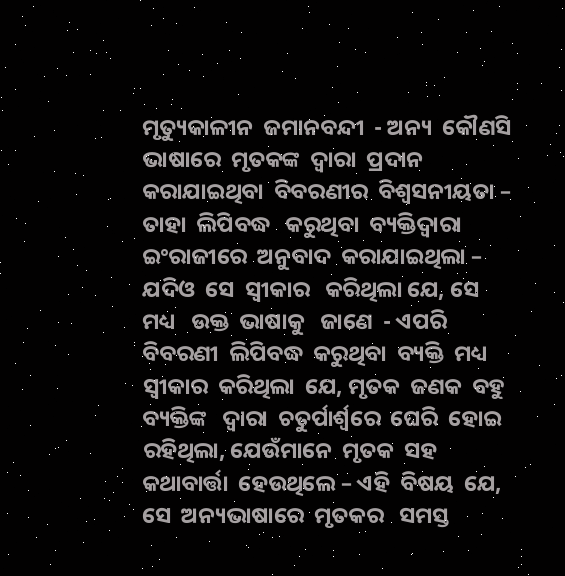ମୃତ୍ୟୁକାଳୀନ  ଜମାନବନ୍ଦୀ  - ଅନ୍ୟ  କୌଣସି  ଭାଷାରେ  ମୃତକଙ୍କ  ଦ୍ଵାରା  ପ୍ରଦାନ   କରାଯାଇଥିବା  ବିବରଣୀର  ବିଶ୍ଵସନୀୟତା – ତାହା  ଲିପିବଦ୍ଧ   କରୁଥିବା  ବ୍ୟକ୍ତିଦ୍ଵାରା  ଇଂରାଜୀରେ  ଅନୁବାଦ  କରାଯାଇଥିଲା – ଯଦିଓ  ସେ  ସ୍ଵୀକାର   କରିଥିଲା ଯେ, ସେ  ମଧ୍ୟ   ଉକ୍ତ  ଭାଷାକୁ   ଜାଣେ  - ଏପରି  ବିବରଣୀ  ଲିପିବଦ୍ଧ  କରୁଥିବା  ବ୍ୟକ୍ତି  ମଧ୍ୟ  ସ୍ଵୀକାର  କରିଥିଲା  ଯେ, ମୃତକ  ଜଣକ  ବହୁ  ବ୍ୟକ୍ତିଙ୍କ   ଦ୍ଵାରା  ଚତୁର୍ପାର୍ଶ୍ୱରେ  ଘେରି  ହୋଇ ରହିଥିଲା, ଯେଉଁମାନେ  ମୃତକ  ସହ  କଥାବାର୍ତ୍ତା  ହେଉଥିଲେ – ଏହି  ବିଷୟ  ଯେ, ସେ  ଅନ୍ୟଭାଷାରେ  ମୃତକର   ସମସ୍ତ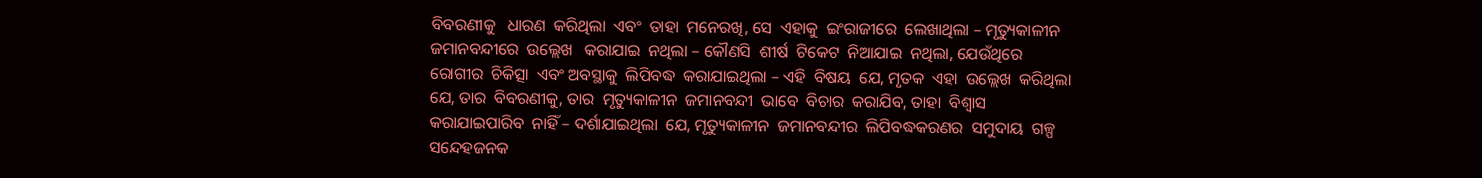ବିବରଣୀକୁ   ଧାରଣ  କରିଥିଲା  ଏବଂ  ତାହା  ମନେରଖି, ସେ  ଏହାକୁ  ଇଂରାଜୀରେ  ଲେଖାଥିଲା – ମୃତ୍ୟୁକାଳୀନ  ଜମାନବନ୍ଦୀରେ  ଉଲ୍ଲେଖ   କରାଯାଇ  ନଥିଲା – କୌଣସି  ଶୀର୍ଷ  ଟିକେଟ  ନିଆଯାଇ  ନଥିଲା, ଯେଉଁଥିରେ  ରୋଗୀର  ଚିକିତ୍ସା  ଏବଂ ଅବସ୍ଥାକୁ  ଲିପିବଦ୍ଧ  କରାଯାଇଥିଲା – ଏହି  ବିଷୟ  ଯେ, ମୃତକ  ଏହା  ଉଲ୍ଲେଖ  କରିଥିଲା  ଯେ, ତାର  ବିବରଣୀକୁ, ତାର  ମୃତ୍ୟୁକାଳୀନ  ଜମାନବନ୍ଦୀ  ଭାବେ  ବିଚାର  କରାଯିବ, ତାହା  ବିଶ୍ଵାସ   କରାଯାଇପାରିବ  ନାହିଁ – ଦର୍ଶାଯାଇଥିଲା  ଯେ, ମୃତ୍ୟୁକାଳୀନ  ଜମାନବନ୍ଦୀର  ଲିପିବଦ୍ଧକରଣର  ସମୁଦାୟ  ଗଳ୍ପ  ସନ୍ଦେହଜନକ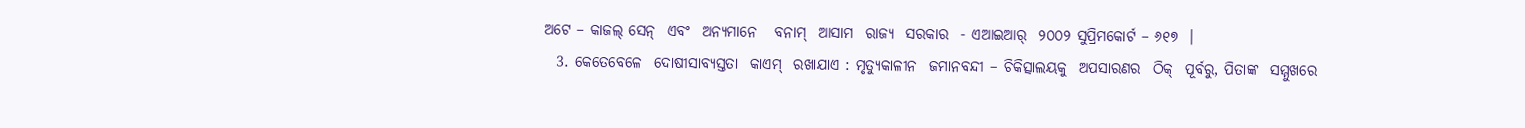ଅଟେ – କାଜଲ୍ ସେନ୍  ଏବଂ  ଅନ୍ୟମାନେ   ବନାମ୍  ଆସାମ  ରାଜ୍ୟ  ସରକାର  - ଏଆଇଆର୍  ୨୦୦୨ ସୁପ୍ରିମକୋର୍ଟ – ୬୧୭  ।
  3. କେତେବେଳେ  ଦୋଷୀସାବ୍ୟସ୍ତତା  କାଏମ୍  ରଖାଯାଏ : ମୃତ୍ୟୁକାଳୀନ  ଜମାନବନ୍ଦୀ – ଚିକିତ୍ସାଲୟକୁ  ଅପସାରଣର  ଠିକ୍  ପୂର୍ବରୁ, ପିତାଙ୍କ  ସମ୍ମୁଖରେ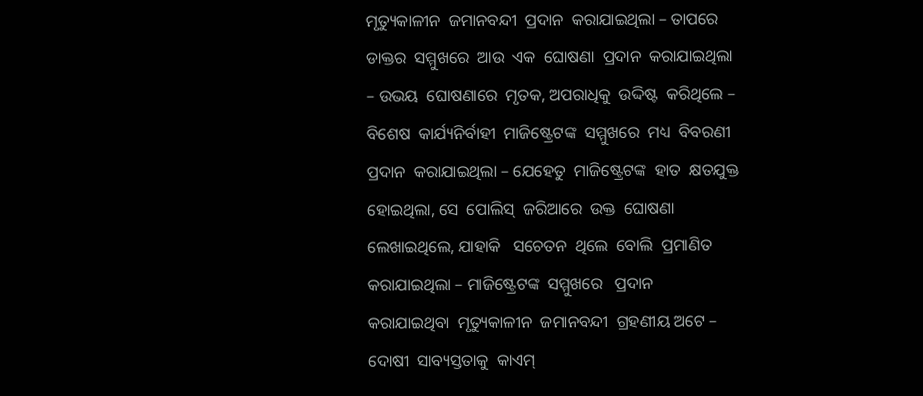ମୃତ୍ୟୁକାଳୀନ  ଜମାନବନ୍ଦୀ  ପ୍ରଦାନ  କରାଯାଇଥିଲା – ତାପରେ  ଡାକ୍ତର  ସମ୍ମୁଖରେ  ଆଉ  ଏକ  ଘୋଷଣା  ପ୍ରଦାନ  କରାଯାଇଥିଲା – ଉଭୟ  ଘୋଷଣାରେ  ମୃତକ, ଅପରାଧିକୁ  ଉଦ୍ଦିଷ୍ଟ  କରିଥିଲେ – ବିଶେଷ  କାର୍ଯ୍ୟନିର୍ବାହୀ  ମାଜିଷ୍ଟ୍ରେଟଙ୍କ  ସମ୍ମୁଖରେ  ମଧ୍ୟ  ବିବରଣୀ  ପ୍ରଦାନ  କରାଯାଇଥିଲା – ଯେହେତୁ  ମାଜିଷ୍ଟ୍ରେଟଙ୍କ  ହାତ  କ୍ଷତଯୁକ୍ତ   ହୋଇଥିଲା, ସେ  ପୋଲିସ୍  ଜରିଆରେ  ଉକ୍ତ  ଘୋଷଣା  ଲେଖାଇଥିଲେ, ଯାହାକି   ସଚେତନ  ଥିଲେ  ବୋଲି  ପ୍ରମାଣିତ  କରାଯାଇଥିଲା – ମାଜିଷ୍ଟ୍ରେଟଙ୍କ  ସମ୍ମୁଖରେ   ପ୍ରଦାନ  କରାଯାଇଥିବା  ମୃତ୍ୟୁକାଳୀନ  ଜମାନବନ୍ଦୀ  ଗ୍ରହଣୀୟ ଅଟେ – ଦୋଷୀ  ସାବ୍ୟସ୍ତତାକୁ  କାଏମ୍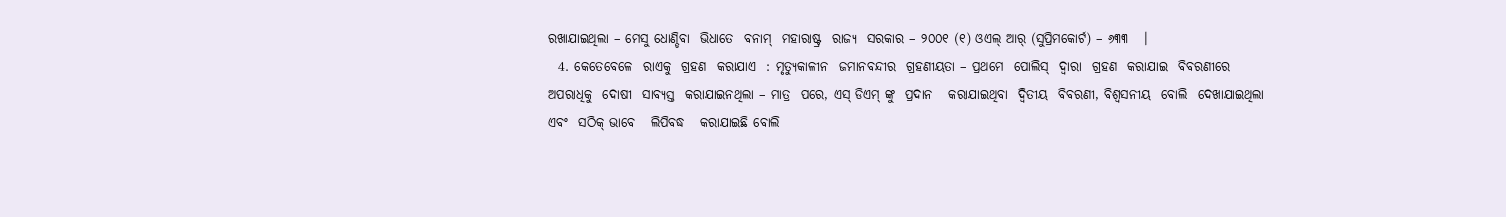ରଖାଯାଇଥିଲା – ମେସୁ ଧୋଣ୍ଡିବା  ଭିଧାତେ  ବନାମ୍  ମହାରାଷ୍ଟ୍ର  ରାଜ୍ୟ  ସରକାର – ୨୦୦୧ (୧) ଓଏଲ୍ ଆର୍ (ସୁପ୍ରିମକୋର୍ଟ) – ୬୩୩   ।
  4. କେତେବେଳେ  ରାଏକୁ  ଗ୍ରହଣ  କରାଯାଏ  : ମୃତ୍ୟୁକାଳୀନ  ଜମାନବନ୍ଦୀର  ଗ୍ରହଣୀୟତା – ପ୍ରଥମେ  ପୋଲିସ୍  ଦ୍ଵାରା  ଗ୍ରହଣ  କରାଯାଇ  ବିବରଣୀରେ  ଅପରାଧିକୁ  ଦୋଷୀ  ସାବ୍ୟସ୍ତ  କରାଯାଇନଥିଲା – ମାତ୍ର  ପରେ, ଏସ୍ ଡିଏମ୍ ଙ୍କୁ  ପ୍ରଦାନ   କରାଯାଇଥିବା  ଦ୍ଵିତୀୟ  ବିବରଣୀ, ବିଶ୍ଵସନୀୟ  ବୋଲି  ଦେଖାଯାଇଥିଲା  ଏବଂ  ସଠିକ୍ ଭାବେ   ଲିପିବଦ୍ଧ   କରାଯାଇଛି ବୋଲି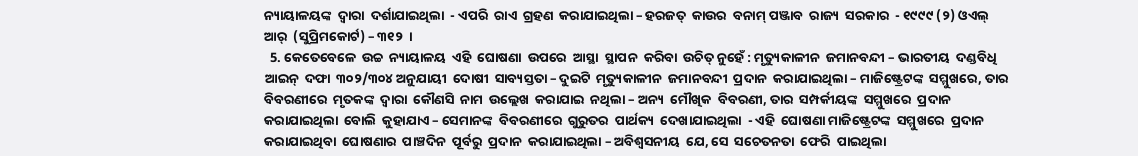ନ୍ୟାୟାଳୟଙ୍କ  ଦ୍ଵାରା  ଦର୍ଶାଯାଇଥିଲା  - ଏପରି  ରାଏ  ଗ୍ରହଣ  କରାଯାଇଥିଲା – ହରଜତ୍  କାଉର  ବନାମ୍ ପଞ୍ଜାବ  ରାଜ୍ୟ  ସରକାର  - ୧୯୯୯ (୨) ଓଏଲ୍ ଆର୍  (ସୁପ୍ରିମକୋର୍ଟ) – ୩୧୨  ।
  5. କେତେବେଳେ  ଉଚ୍ଚ  ନ୍ୟାୟାଳୟ  ଏହି  ଘୋଷଣା  ଉପରେ  ଆସ୍ଥା  ସ୍ଥାପନ  କରିବା  ଉଚିତ୍ ନୁହେଁ : ମୃତ୍ୟୁକାଳୀନ  ଜମାନବନ୍ଦୀ – ଭାରତୀୟ  ଦଣ୍ଡବିଧି  ଆଇନ୍  ଦଫା  ୩୦୨/୩୦୪ ଅନୁଯାୟୀ  ଦୋଷୀ  ସାବ୍ୟସ୍ତତା – ଦୁଇଟି  ମୃତ୍ୟୁକାଳୀନ  ଜମାନବନ୍ଦୀ  ପ୍ରଦାନ  କରାଯାଇଥିଲା – ମାଜିଷ୍ଟ୍ରେଟଙ୍କ  ସମ୍ମୁଖରେ, ତାର  ବିବରଣୀରେ  ମୃତକଙ୍କ  ଦ୍ଵାରା  କୌଣସି  ନାମ  ଉଲ୍ଲେଖ  କରାଯାଇ  ନଥିଲା – ଅନ୍ୟ  ମୌଖିକ  ବିବରଣୀ, ତାର  ସମ୍ପର୍କୀୟଙ୍କ  ସମ୍ମୁଖରେ  ପ୍ରଦାନ  କରାଯାଇଥିଲା  ବୋଲି  କୁହାଯାଏ – ସେମାନଙ୍କ  ବିବରଣୀରେ  ଗୁରୁତର  ପାର୍ଥକ୍ୟ  ଦେଖାଯାଇଥିଲା  - ଏହି  ଘୋଷଣା ମାଜିଷ୍ଟ୍ରେଟଙ୍କ  ସମ୍ମୁଖରେ  ପ୍ରଦାନ  କରାଯାଇଥିବା  ଘୋଷଣାର  ପାଞ୍ଚଦିନ  ପୂର୍ବରୁ  ପ୍ରଦାନ  କରାଯାଇଥିଲା – ଅବିଶ୍ଵସନୀୟ  ଯେ, ସେ  ସଚେତନତା  ଫେରି  ପାଇଥିଲା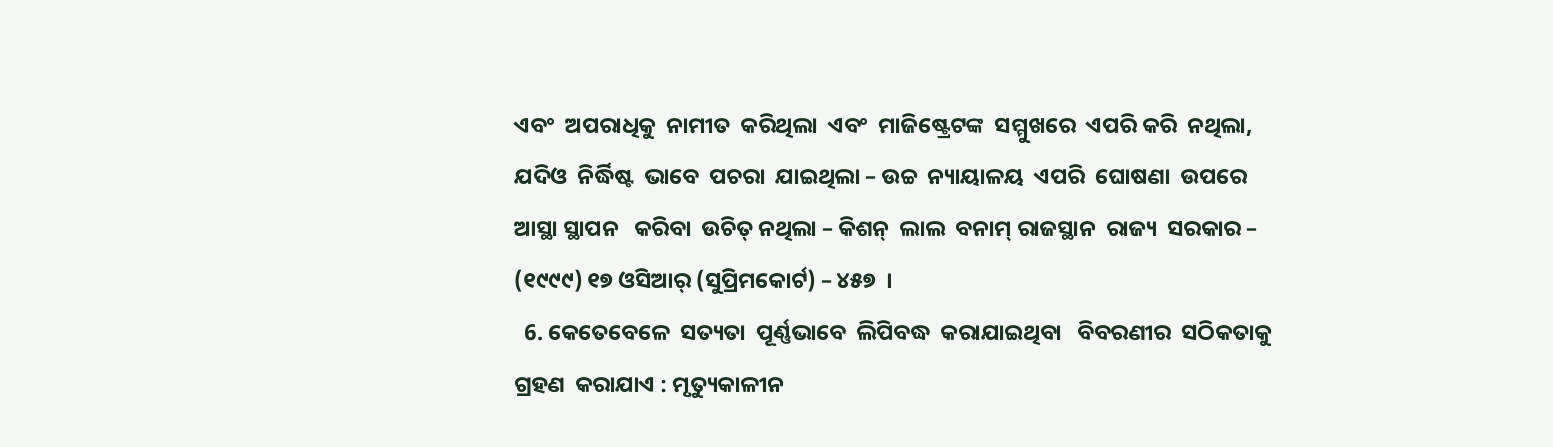ଏବଂ  ଅପରାଧିକୁ  ନାମୀତ  କରିଥିଲା  ଏବଂ  ମାଜିଷ୍ଟ୍ରେଟଙ୍କ  ସମ୍ମୁଖରେ  ଏପରି କରି  ନଥିଲା, ଯଦିଓ  ନିର୍ଦ୍ଧିଷ୍ଟ  ଭାବେ  ପଚରା  ଯାଇଥିଲା – ଉଚ୍ଚ  ନ୍ୟାୟାଳୟ  ଏପରି  ଘୋଷଣା  ଉପରେ  ଆସ୍ଥା ସ୍ଥାପନ   କରିବା  ଉଚିତ୍ ନଥିଲା – କିଶନ୍  ଲାଲ  ବନାମ୍ ରାଜସ୍ଥାନ  ରାଜ୍ୟ  ସରକାର – (୧୯୯୯) ୧୭ ଓସିଆର୍ (ସୁପ୍ରିମକୋର୍ଟ) – ୪୫୭  ।
  6. କେତେବେଳେ  ସତ୍ୟତା  ପୂର୍ଣ୍ଣଭାବେ  ଲିପିବଦ୍ଧ  କରାଯାଇଥିବା   ବିବରଣୀର  ସଠିକତାକୁ  ଗ୍ରହଣ  କରାଯାଏ : ମୃତ୍ୟୁକାଳୀନ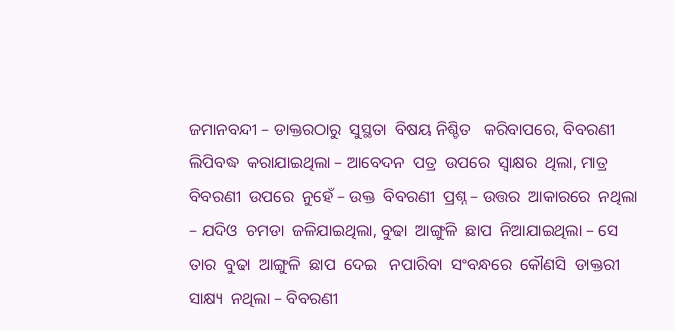ଜମାନବନ୍ଦୀ – ଡାକ୍ତରଠାରୁ  ସୁସ୍ଥତା  ବିଷୟ ନିଶ୍ଚିତ   କରିବାପରେ, ବିବରଣୀ  ଲିପିବଦ୍ଧ  କରାଯାଇଥିଲା – ଆବେଦନ  ପତ୍ର  ଉପରେ  ସ୍ଵାକ୍ଷର  ଥିଲା, ମାତ୍ର  ବିବରଣୀ  ଉପରେ  ନୁହେଁ – ଉକ୍ତ  ବିବରଣୀ  ପ୍ରଶ୍ନ – ଉତ୍ତର  ଆକାରରେ  ନଥିଲା – ଯଦିଓ  ଚମଡା  ଜଳିଯାଇଥିଲା, ବୁଢା  ଆଙ୍ଗୁଳି  ଛାପ  ନିଆଯାଇଥିଲା – ସେ  ତାର  ବୁଢା  ଆଙ୍ଗୁଳି  ଛାପ  ଦେଇ   ନପାରିବା  ସଂବନ୍ଧରେ  କୌଣସି  ଡାକ୍ତରୀ  ସାକ୍ଷ୍ୟ  ନଥିଲା – ବିବରଣୀ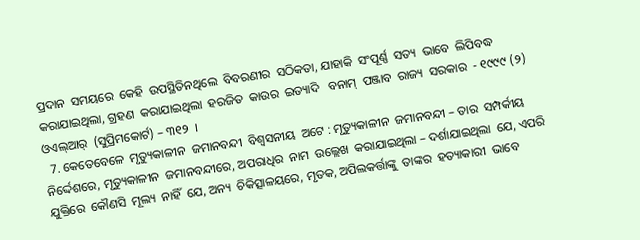ପ୍ରଦାନ  ସମୟରେ  କେହି  ଉପସ୍ଥିତିନଥିଲେ  ବିବରଣୀର  ସଠିକତା, ଯାହାକି  ସଂପୂର୍ଣ୍ଣ  ସତ୍ୟ  ଭାବେ  ଲିପିବଦ୍ଧ  କରାଯାଇଥିଲା, ଗ୍ରହଣ  କରାଯାଇଥିଲା  ହରଜିତ  କାଉର  ଇତ୍ୟାଦି   ବନାମ୍  ପଞ୍ଜାବ  ରାଜ୍ୟ  ସରକାର  - ୧୯୯୯ (୨) ଓଏଲ୍ଆର୍  (ସୁପ୍ରିମକୋର୍ଟ) – ୩୧୨  ।
  7. କେତେବେଳେ  ମୃତ୍ୟୁକାଳୀନ  ଜମାନବନ୍ଦୀ  ବିଶ୍ଵସନୀୟ  ଅଟେ : ମୃତ୍ୟୁକାଳୀନ  ଜମାନବନ୍ଦୀ – ତାର  ସମ୍ପର୍କୀୟ  ନିର୍ଦ୍ଦେଶରେ, ମୃତ୍ୟୁକାଳୀନ  ଜମାନବନ୍ଦୀରେ, ଅପରାଧିର  ନାମ  ଉଲ୍ଲେଖ  କରାଯାଇଥିଲା – ଦର୍ଶାଯାଇଥିଲା  ଯେ, ଏପରି  ଯୁକ୍ତିରେ  କୌଣସି  ମୂଲ୍ୟ  ନାହିଁ  ଯେ, ଅନ୍ୟ  ଚିକିତ୍ସାଳୟରେ, ମୃତକ, ଅପିଲକର୍ତ୍ତାଙ୍କୁ  ତାଙ୍କର  ହତ୍ୟାକାରୀ  ଭାବେ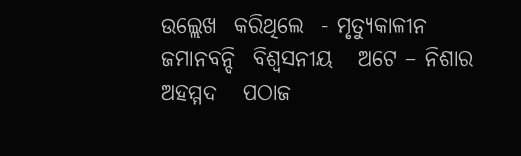ଉଲ୍ଲେଖ  କରିଥିଲେ  - ମୃତ୍ୟୁକାଳୀନ  ଜମାନବନ୍ଦି  ବିଶ୍ଵସନୀୟ   ଅଟେ – ନିଶାର  ଅହମ୍ମଦ   ପଠାଜ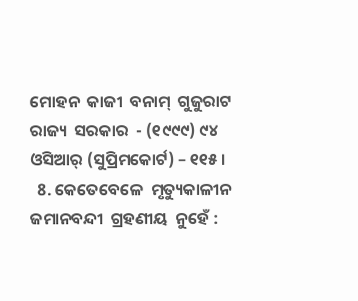ମୋହନ  କାଜୀ  ବନାମ୍  ଗୁଜୁରାଟ  ରାଜ୍ୟ  ସରକାର  - (୧୯୯୯) ୯୪ ଓସିଆର୍ (ସୁପ୍ରିମକୋର୍ଟ) – ୧୧୫ ।
  8. କେତେବେଳେ  ମୃତ୍ୟୁକାଳୀନ   ଜମାନବନ୍ଦୀ  ଗ୍ରହଣୀୟ  ନୁହେଁ :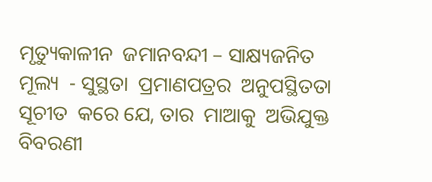ମୃତ୍ୟୁକାଳୀନ  ଜମାନବନ୍ଦୀ – ସାକ୍ଷ୍ୟଜନିତ  ମୂଲ୍ୟ  - ସୁସ୍ଥତା  ପ୍ରମାଣପତ୍ରର  ଅନୁପସ୍ଥିତତା  ସୂଚୀତ  କରେ ଯେ, ତାର  ମାଆକୁ  ଅଭିଯୁକ୍ତ  ବିବରଣୀ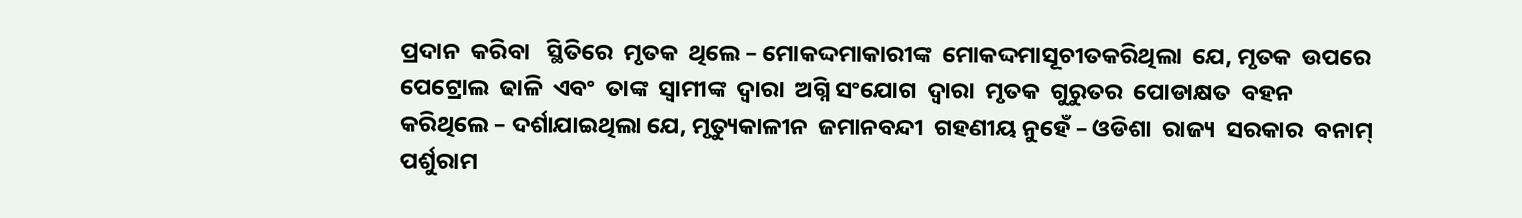ପ୍ରଦାନ  କରିବା   ସ୍ଥିତିରେ  ମୃତକ  ଥିଲେ – ମୋକଦ୍ଦମାକାରୀଙ୍କ  ମୋକଦ୍ଦମାସୂଚୀତକରିଥିଲା  ଯେ, ମୃତକ  ଉପରେ  ପେଟ୍ରୋଲ  ଢାଳି  ଏବଂ  ତାଙ୍କ  ସ୍ଵାମୀଙ୍କ  ଦ୍ଵାରା  ଅଗ୍ନି ସଂଯୋଗ  ଦ୍ଵାରା  ମୃତକ  ଗୁରୁତର  ପୋଡାକ୍ଷତ  ବହନ  କରିଥିଲେ – ଦର୍ଶାଯାଇଥିଲା ଯେ, ମୃତ୍ୟୁକାଳୀନ  ଜମାନବନ୍ଦୀ  ଗହଣୀୟ ନୁହେଁ – ଓଡିଶା  ରାଜ୍ୟ  ସରକାର  ବନାମ୍  ପର୍ଶୁରାମ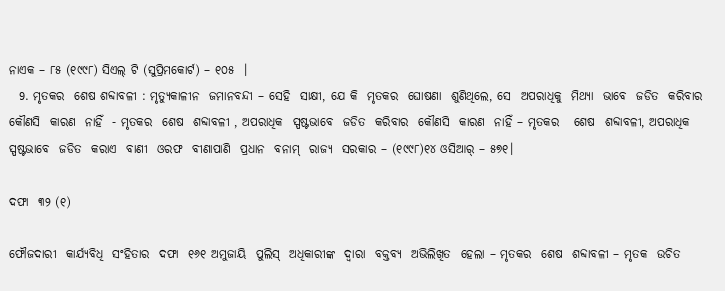ନାଏକ – ୮୫ (୧୯୯୮) ସିଏଲ୍ ଟି (ସୁପ୍ରିମକୋର୍ଟ) – ୧୦୫  ।
  9. ମୃତକର  ଶେଷ ଶବ୍ଦାବଳୀ : ମୃତ୍ୟୁକାଳୀନ  ଜମାନବନ୍ଦୀ – ସେହି  ସାକ୍ଷୀ, ଯେ କି  ମୃତକର  ଘୋଷଣା  ଶୁଣିଥିଲେ, ସେ  ଅପରାଧିକୁ  ମିଥ୍ୟା  ଭାବେ  ଜଡିତ  କରିବାର  କୌଣସି  କାରଣ  ନାହିଁ  - ମୃତକର  ଶେଷ  ଶବ୍ଦାବଳୀ , ଅପରାଧିକ  ସ୍ପଷ୍ଟଭାବେ  ଜଡିତ  କରିବାର  କୌଣସି  କାରଣ  ନାହିଁ – ମୃତକର   ଶେଷ  ଶବ୍ଦାବଳୀ, ଅପରାଧିକ  ସ୍ପଷ୍ଟଭାବେ  ଜଡିତ  କରାଏ  ବାଣୀ  ଓରଫ  ବୀଣାପାଣି  ପ୍ରଧାନ  ବନାମ୍  ରାଜ୍ୟ  ସରକାର – (୧୯୯୮)୧୪ ଓସିଆର୍ – ୫୭୧।

ଦଫା  ୩୨ (୧)

ଫୌଜଦାରୀ  କାର୍ଯ୍ୟବିଧି  ସଂହିତାର  ଦଫା  ୧୬୧ ଅମୁଜାୟି  ପୁଲିସ୍  ଅଧିକାରୀଙ୍କ  ଦ୍ଵାରା  ବକ୍ତବ୍ୟ  ଅଭିଲିଖିତ  ହେଲା – ମୃତକର  ଶେଷ  ଶବ୍ଦାବଳୀ – ମୃତକ  ଉଚିତ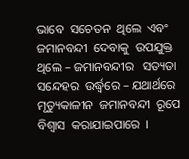ଭାବେ  ସଚେତନ  ଥିଲେ  ଏବଂ  ଜମାନବନ୍ଦୀ  ଦେବାକୁ  ଉପଯୁକ୍ତ  ଥିଲେ – ଜମାନବନ୍ଦୀର   ସତ୍ୟତା  ସନ୍ଦେହର  ଉର୍ଦ୍ଧ୍ଵରେ – ଯଥାର୍ଥରେ  ମୃତ୍ୟୁକାଳୀନ  ଜମାନବନ୍ଦୀ  ରୂପେ  ବିଶ୍ଵାସ  କରାଯାଇପାରେ  ।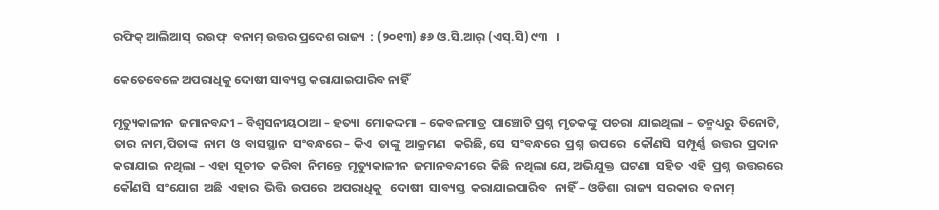ରଫିକ୍ ଆଲିଆସ୍  ରଉଫ୍  ବନାମ୍ ଉତ୍ତର ପ୍ରଦେଶ ରାଜ୍ୟ  : (୨୦୧୩) ୫୬ ଓ.ସି.ଆର୍ (ଏସ୍.ସି) ୯୩   ।

କେତେବେଳେ ଅପରାଧିକୁ ଦୋଷୀ ସାବ୍ୟସ୍ତ କରାଯାଇପାରିବ ନାହିଁ

ମୃତ୍ୟୁକାଳୀନ  ଜମାନବନ୍ଦୀ – ବିଶ୍ଵସନୀୟଠାଆ – ହତ୍ୟା  ମୋକଦ୍ଦମା – କେବଳମାତ୍ର  ପାଞ୍ଚୋଟି ପ୍ରଶ୍ନ  ମୃତକଙ୍କୁ  ପଚରା  ଯାଇଥିଲା – ତନ୍ମଧ୍ୟରୁ  ତିନୋଟି, ତାର  ନାମ,ପିତାଙ୍କ  ନାମ  ଓ  ବାସସ୍ଥାନ  ସଂବନ୍ଧରେ – କିଏ  ତାଙ୍କୁ  ଆକ୍ରମଣ   କରିଛି, ସେ  ସଂବନ୍ଧରେ  ପ୍ରଶ୍ନ  ଉପରେ   କୌଣସି  ସମ୍ପୂର୍ଣ୍ଣ  ଉତ୍ତର  ପ୍ରଦାନ  କରାଯାଇ  ନଥିଲା – ଏହା  ସୂଚୀତ  କରିବା  ନିମନ୍ତେ  ମୃତ୍ୟୁକାଳୀନ  ଜମାନବନ୍ଦୀରେ  କିଛି  ନଥିଲା ଯେ, ଅଭିଯୁକ୍ତ  ଘଟଣା  ସହିତ  ଏହି  ପ୍ରଶ୍ନ  ଉତ୍ତରରେ  କୌଣସି  ସଂଯୋଗ  ଅଛି  ଏହାର  ଭିତ୍ତି  ଉପରେ  ଅପରାଧିକୁ   ଦୋଷୀ  ସାବ୍ୟସ୍ତ  କରାଯାଇପାରିବ   ନାହିଁ – ଓଡିଶା  ରାଜ୍ୟ  ସରକାର  ବନାମ୍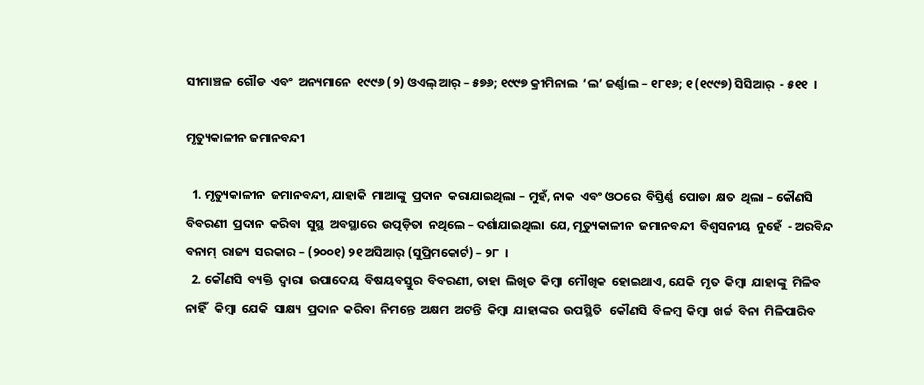ସୀମାଞ୍ଚଳ  ଗୌଡ  ଏବଂ  ଅନ୍ୟମାନେ  ୧୯୯୬ (୨) ଓଏଲ୍ ଆର୍ – ୫୭୬; ୧୯୯୭ କ୍ରୀମିନାଲ  ‘ଲ’ ଜର୍ଣ୍ଣାଲ – ୧୮୧୬; ୧ (୧୯୯୭) ସିସିଆର୍  - ୫୧୧  ।

ମୃତ୍ୟୁକାଳୀନ ଜମାନବନ୍ଦୀ

  1. ମୃତ୍ୟୁକାଳୀନ  ଜମାନବନ୍ଦୀ, ଯାହାକି  ମାଆଙ୍କୁ  ପ୍ରଦାନ  କରାଯାଇଥିଲା – ମୁହଁ, ନାକ  ଏବଂ ଓଠରେ  ବିସ୍ତିର୍ଣ୍ଣ  ପୋଡା  କ୍ଷତ  ଥିଲା – କୌଣସି  ବିବରଣୀ  ପ୍ରଦାନ  କରିବା  ସୁସ୍ଥ  ଅବସ୍ଥାରେ  ଉତ୍ପଡ଼ିତା  ନଥିଲେ – ଦର୍ଶାଯାଇଥିଲା  ଯେ, ମୃତ୍ୟୁକାଳୀନ  ଜମାନବନ୍ଦୀ  ବିଶ୍ଵସନୀୟ  ନୁହେଁ  - ଅରବିନ୍ଦ  ବନାମ୍  ରାଜ୍ୟ  ସରକାର – (୨୦୦୧) ୨୧ ଅସିଆର୍ (ସୁପ୍ରିମକୋର୍ଟ) – ୨୮  ।
  2. କୌଣସି  ବ୍ୟକ୍ତି  ଦ୍ଵାରା  ଉପାଦେୟ  ବିଷୟବସ୍ତୁର  ବିବରଣୀ, ତାହା  ଲିଖିତ  କିମ୍ବା  ମୌଖିକ  ହୋଇଥାଏ, ଯେକି  ମୃତ  କିମ୍ବା  ଯାହାଙ୍କୁ  ମିଳିବ  ନାହିଁ   କିମ୍ବା  ଯେକି  ସାକ୍ଷ୍ୟ  ପ୍ରଦାନ  କରିବା  ନିମନ୍ତେ  ଅକ୍ଷମ  ଅଟନ୍ତି  କିମ୍ବା  ଯାହାଙ୍କର  ଉପସ୍ଥିତି   କୌଣସି  ବିଳମ୍ବ  କିମ୍ବା  ଖର୍ଚ୍ଚ  ବିନା  ମିଳିପାରିବ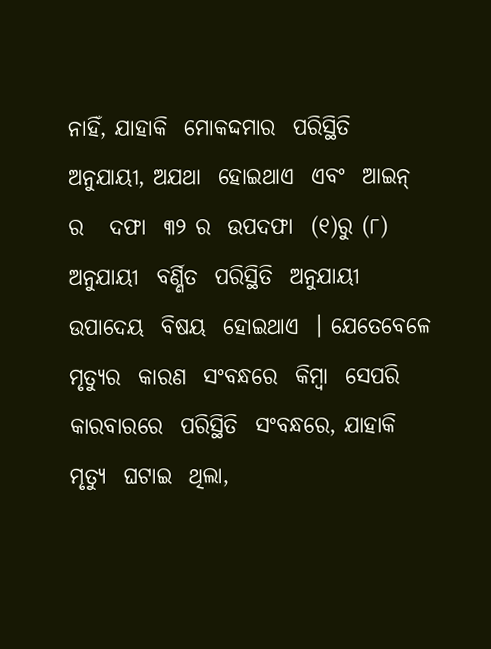ନାହିଁ, ଯାହାକି  ମୋକଦ୍ଦମାର  ପରିସ୍ଥିତି  ଅନୁଯାୟୀ, ଅଯଥା  ହୋଇଥାଏ  ଏବଂ  ଆଇନ୍ ର   ଦଫା  ୩୨ ର  ଉପଦଫା  (୧)ରୁ (୮) ଅନୁଯାୟୀ  ବର୍ଣ୍ଣିତ  ପରିସ୍ଥିତି  ଅନୁଯାୟୀ  ଉପାଦେୟ  ବିଷୟ  ହୋଇଥାଏ  । ଯେତେବେଳେ  ମୃତ୍ୟୁର  କାରଣ  ସଂବନ୍ଧରେ  କିମ୍ବା  ସେପରି  କାରବାରରେ  ପରିସ୍ଥିତି  ସଂବନ୍ଧରେ, ଯାହାକି  ମୃତ୍ୟୁ  ଘଟାଇ  ଥିଲା,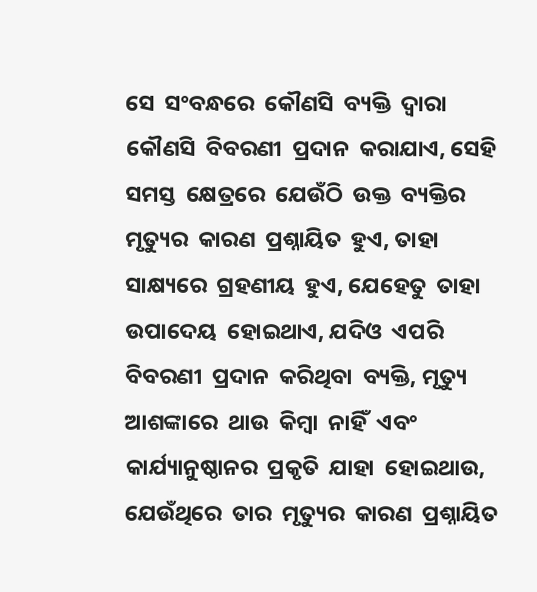ସେ  ସଂବନ୍ଧରେ  କୌଣସି  ବ୍ୟକ୍ତି  ଦ୍ଵାରା  କୌଣସି  ବିବରଣୀ  ପ୍ରଦାନ  କରାଯାଏ, ସେହି  ସମସ୍ତ  କ୍ଷେତ୍ରରେ  ଯେଉଁଠି  ଉକ୍ତ  ବ୍ୟକ୍ତିର  ମୃତ୍ୟୁର  କାରଣ  ପ୍ରଶ୍ନାୟିତ  ହୁଏ, ତାହା  ସାକ୍ଷ୍ୟରେ  ଗ୍ରହଣୀୟ  ହୁଏ, ଯେହେତୁ  ତାହା  ଉପାଦେୟ  ହୋଇଥାଏ, ଯଦିଓ  ଏପରି  ବିବରଣୀ  ପ୍ରଦାନ  କରିଥିବା  ବ୍ୟକ୍ତି, ମୃତ୍ୟୁ  ଆଶଙ୍କାରେ  ଥାଉ  କିମ୍ବା  ନାହିଁ  ଏବଂ  କାର୍ଯ୍ୟାନୁଷ୍ଠାନର  ପ୍ରକୃତି  ଯାହା  ହୋଇଥାଉ, ଯେଉଁଥିରେ  ତାର  ମୃତ୍ୟୁର  କାରଣ  ପ୍ରଶ୍ନାୟିତ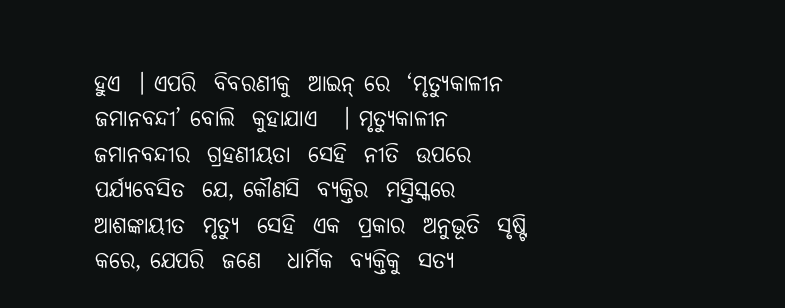ହୁଏ  । ଏପରି  ବିବରଣୀକୁ  ଆଇନ୍ ରେ  ‘ମୃତ୍ୟୁକାଳୀନ  ଜମାନବନ୍ଦୀ’ ବୋଲି  କୁହାଯାଏ   । ମୃତ୍ୟୁକାଳୀନ  ଜମାନବନ୍ଦୀର  ଗ୍ରହଣୀୟତା  ସେହି  ନୀତି  ଉପରେ  ପର୍ଯ୍ୟବେସିତ  ଯେ, କୌଣସି  ବ୍ୟକ୍ତିର  ମସ୍ତିସ୍କରେ  ଆଶଙ୍କାୟୀତ  ମୃତ୍ୟୁ  ସେହି  ଏକ  ପ୍ରକାର  ଅନୁଭୂତି  ସୃଷ୍ଟି  କରେ, ଯେପରି  ଜଣେ   ଧାର୍ମିକ  ବ୍ୟକ୍ତିକୁ  ସତ୍ୟ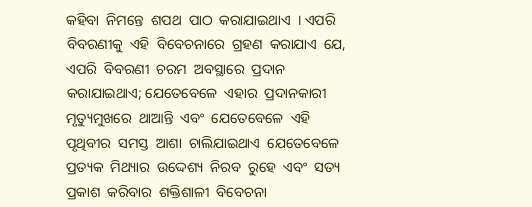କହିବା  ନିମନ୍ତେ  ଶପଥ  ପାଠ  କରାଯାଇଥାଏ  । ଏପରି  ବିବରଣୀକୁ  ଏହି  ବିବେଚନାରେ  ଗ୍ରହଣ  କରାଯାଏ  ଯେ, ଏପରି  ବିବରଣୀ  ଚରମ  ଅବସ୍ଥାରେ  ପ୍ରଦାନ  କରାଯାଇଥାଏ; ଯେତେବେଳେ  ଏହାର  ପ୍ରଦାନକାରୀ  ମୃତ୍ୟୁମୁଖରେ  ଥାଆନ୍ତି  ଏବଂ  ଯେତେବେଳେ  ଏହି  ପୃଥିବୀର  ସମସ୍ତ  ଆଶା  ଚାଲିଯାଇଥାଏ  ଯେତେବେଳେ  ପ୍ରତ୍ୟକ  ମିଥ୍ୟାର  ଉଦ୍ଦେଶ୍ୟ  ନିରବ  ରୁହେ  ଏବଂ  ସତ୍ୟ  ପ୍ରକାଶ  କରିବାର  ଶକ୍ତିଶାଳୀ  ବିବେଚନା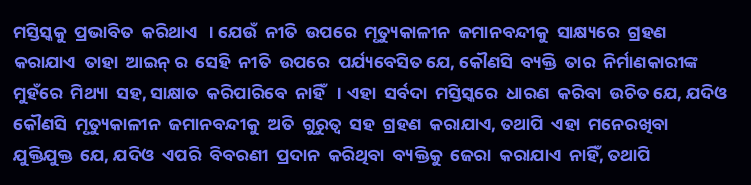ମସ୍ତିସ୍କକୁ  ପ୍ରଭାବିତ  କରିଥାଏ   । ଯେଉଁ  ନୀତି  ଉପରେ  ମୃତ୍ୟୁକାଳୀନ  ଜମାନବନ୍ଦୀକୁ  ସାକ୍ଷ୍ୟରେ  ଗ୍ରହଣ  କରାଯାଏ  ତାହା  ଆଇନ୍ ର  ସେହି  ନୀତି  ଉପରେ  ପର୍ଯ୍ୟବେସିତ ଯେ, କୌଣସି  ବ୍ୟକ୍ତି  ତାର  ନିର୍ମାଣକାରୀଙ୍କ  ମୁହଁରେ  ମିଥ୍ୟା  ସହ, ସାକ୍ଷାତ  କରିପାରିବେ  ନାହିଁ   । ଏହା  ସର୍ବଦା  ମସ୍ତିସ୍କରେ  ଧାରଣ  କରିବା  ଉଚିତ ଯେ, ଯଦିଓ  କୌଣସି  ମୃତ୍ୟୁକାଳୀନ  ଜମାନବନ୍ଦୀକୁ  ଅତି  ଗୁରୁତ୍ଵ  ସହ  ଗ୍ରହଣ  କରାଯାଏ, ତଥାପି  ଏହା  ମନେରଖିବା  ଯୁକ୍ତିଯୁକ୍ତ  ଯେ, ଯଦିଓ  ଏପରି  ବିବରଣୀ  ପ୍ରଦାନ  କରିଥିବା  ବ୍ୟକ୍ତିକୁ  ଜେରା  କରାଯାଏ  ନାହିଁ, ତଥାପି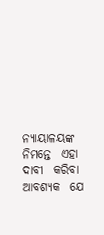ନ୍ୟାୟାଳୟଙ୍କ  ନିମନ୍ତେ  ଏହା  ଦାବୀ  କରିବା  ଆବଶ୍ୟକ  ଯେ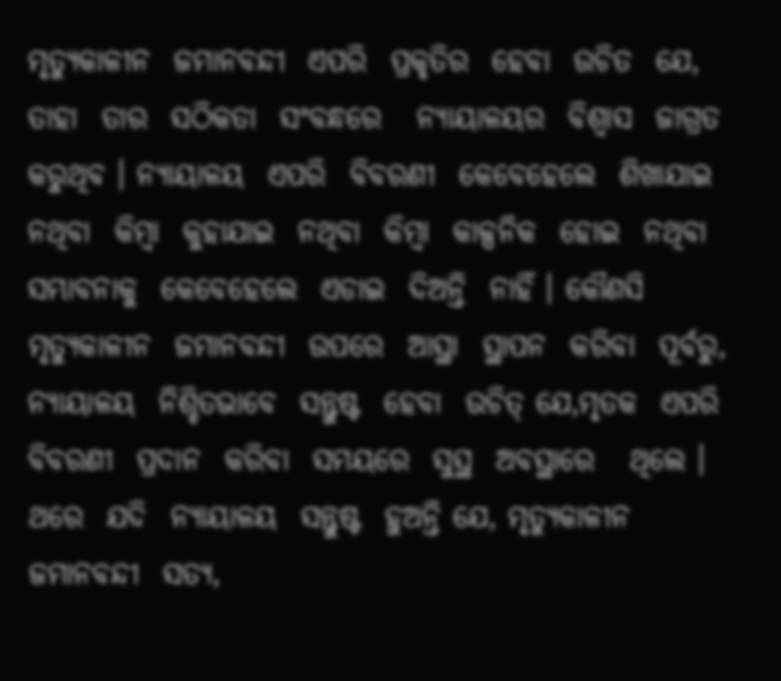ମୃତ୍ୟୁକାଳୀନ  ଜମାନବନ୍ଦୀ  ଏପରି  ପ୍ରକୃତିର  ହେବା  ଉଚିତ  ଯେ, ତାହା  ତାର  ସଠିକତା  ସଂବନ୍ଧରେ   ନ୍ୟାୟାଳୟର  ବିଶ୍ଵାସ  ଜାଗ୍ରତ  କରୁଥିବ । ନ୍ୟାୟାଳୟ  ଏପରି  ବିବରଣୀ  କେବେହେଲେ  ଶିଖାଯାଇ  ନଥିବା  କିମ୍ବା  କୁହାଯାଇ  ନଥିବା  କିମ୍ବା  କାଳ୍ପନିକ  ହୋଇ  ନଥିବା  ସମ୍ଭାବନାକୁ  କେବେହେଲେ  ଏଡାଇ  ଦିଅନ୍ତି  ନାହିଁ । କୌଣସି  ମୃତ୍ୟୁକାଳୀନ  ଜମାନବନ୍ଦୀ  ଉପରେ  ଆସ୍ଥା  ସ୍ଥାପନ  କରିବା  ପୂର୍ବରୁ, ନ୍ୟାୟାଳୟ  ନିଶ୍ଚିତଭାବେ  ସନ୍ତୁଷ୍ଟ  ହେବା  ଉଚିତ୍ ଯେ,ମୃତକ  ଏପରି  ବିବରଣୀ  ପ୍ରଦାନ  କରିବା  ସମୟରେ  ସୁସ୍ଥ  ଅବସ୍ଥାରେ   ଥିଲେ । ଥରେ  ଯଦି  ନ୍ୟାୟାଳୟ  ସନ୍ତୁଷ୍ଟ  ହୁଅନ୍ତି ଯେ, ମୃତ୍ୟୁକାଳୀନ  ଜମାନବନ୍ଦୀ  ସତ୍ୟ,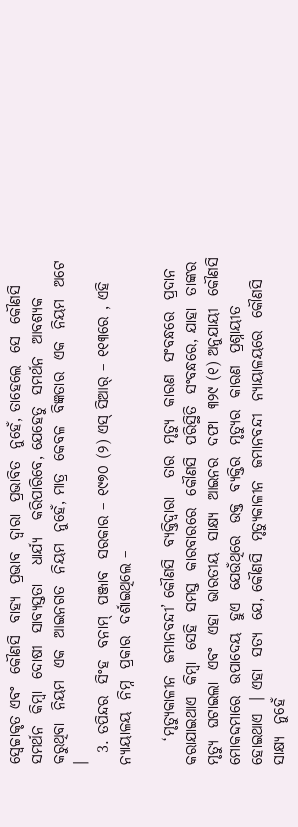ସ୍ଵେଚ୍ଚାକୃତ ଏବଂ  କୌଣସି  ବାହ୍ୟ  ପ୍ରଭାବ  ଦ୍ଵାରା  ପ୍ରଭାବିତ  ନୁହେଁ, ତାହେଲେ  ସେ  କୌଣସି  ସମର୍ଥନ  କିମ୍ବା  ଦୋଷୀ  ସାବ୍ୟସ୍ତତା   ଧାର୍ଯ୍ୟ   କରିପାରିବେ, ଯେହେତୁ  ସମର୍ଥନ  ଆବଶ୍ୟକ  କରୁଥିବା  ନିୟମ  ଏକ  ଆଇନଗତ  ନିୟମ  ନୁହେଁ, ମାତ୍ର  କେବଳ  ବିଜ୍ଞତାର  ଏକ  ନିୟମ  ଅଟେ ।
  3. ତପିନ୍ଦର  ସିଂହ  ବନାମ୍  ପଞ୍ଜାବ  ସରକାର – ୧୯୭୦ (୨) ଏସ୍ ସିଆର୍ – ୧୧୩ରେ , ଏହି  ନ୍ୟାୟାଳୟ  ନିମ୍ନ  ପ୍ରକାର  ଦର୍ଶାଇଥିଲେ –

    ‘ମୃତ୍ୟୁକାଳୀନ  ଜମାନବନ୍ଦୀ’ କୌଣସି  ବ୍ୟକ୍ତିଦ୍ଵାରା   ତାର  ମୃତ୍ୟୁ  କାରଣ  ସଂବନ୍ଧରେ  ପ୍ରଦାନ  କରାଯାଇଥାଏ  କିମ୍ବା  ସେହି  ସମସ୍ତ  କାରବାରରେ  କୌଣସି  ପରିସ୍ଥିତି  ସଂବନ୍ଧରେ, ଯାହା  ତାଙ୍କର  ମୃତ୍ୟୁ  ଘଟାଇଲା  ଏବଂ  ଏହା  ଭାରତୀୟ  ସାକ୍ଷ୍ୟ  ଆଇନର  ଦଫା  ୩୨୯ (୧) ଅନୁଯାୟୀ  କୌଣସି  ମୋକଦ୍ଦମାରେ  ଉପାଦେୟ  ହୁଏ  ଯେଉଁଥିରେ  ଉକ୍ତ  ବ୍ୟକ୍ତିର  ମୃତ୍ୟୁର  କାରଣ  ପ୍ରଶ୍ନାୟୀତ  ହୋଇଥାଏ  । ଏହା  ସତ୍ୟ  ଯେ, କୌଣସି  ମୃତ୍ୟୁକାଳୀନ  ଜମାନବନ୍ଦୀ  ନ୍ୟାୟାଳୟରେ  କୌଣସି  ସାକ୍ଷ୍ୟ  ନୁହେଁ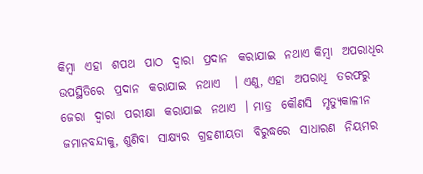କିମ୍ବା  ଏହା  ଶପଥ  ପାଠ  ଦ୍ଵାରା  ପ୍ରଦାନ  କରାଯାଇ  ନଥାଏ କିମ୍ବା  ଅପରାଧିର   ଉପସ୍ଥିତିରେ  ପ୍ରଦାନ  କରାଯାଇ  ନଥାଏ   । ଏଣୁ, ଏହା  ଅପରାଧି  ତରଫରୁ   ଜେରା  ଦ୍ଵାରା  ପରୀକ୍ଷା  କରାଯାଇ  ନଥାଏ  । ମାତ୍ର  କୌଣସି  ମୃତ୍ୟୁକାଳୀନ  ଜମାନବନ୍ଦୀକୁ, ଶୁଣିବା  ସାକ୍ଷ୍ୟର  ଗ୍ରହଣୀୟତା  ବିରୁଦ୍ଧରେ  ସାଧାରଣ  ନିୟମର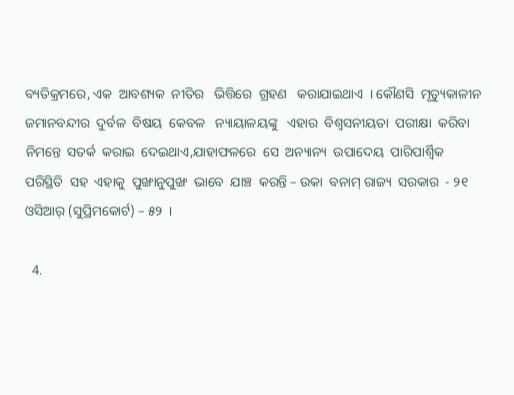ବ୍ୟତିକ୍ରମରେ, ଏକ  ଆବଶ୍ୟକ  ନୀତିର   ଭିତ୍ତିରେ  ଗ୍ରହଣ   କରାଯାଇଥାଏ  । କୌଣସି  ମୃତ୍ୟୁକାଳୀନ   ଜମାନବନ୍ଦୀର  ଦୁର୍ବଳ  ବିଷୟ  କେବଳ   ନ୍ୟାୟାଳୟଙ୍କୁ   ଏହାର  ବିଶ୍ଵସନୀୟତା  ପରୀକ୍ଷା  କରିବା  ନିମନ୍ତେ  ସତର୍କ  କରାଇ  ଦେଇଥାଏ,ଯାହାଫଳରେ  ସେ  ଅନ୍ୟାନ୍ୟ  ଉପାଦେୟ  ପାରିପାର୍ଶ୍ଵିକ   ପରିସ୍ଥିତି  ସହ  ଏହାକୁ  ପୁଙ୍ଖାନୁପୁଙ୍ଖ  ଭାବେ  ଯାଞ୍ଚ  କରନ୍ତି – ଉକା  ବନାମ୍ ରାଜ୍ୟ  ସରକାର  - ୨୧ ଓସିଆର୍ (ସୁପ୍ରିମକୋର୍ଟ) – ୫୨  ।

  4.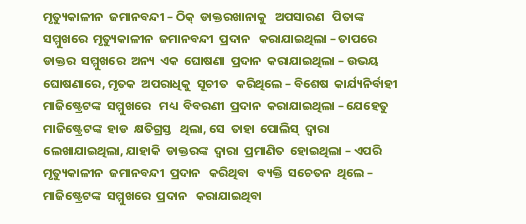ମୃତ୍ୟୁକାଳୀନ  ଜମାନବନ୍ଦୀ – ଠିକ୍  ଡାକ୍ତରଖାନାକୁ   ଅପସାରଣ   ପିତାଙ୍କ  ସମ୍ମୁଖରେ  ମୃତ୍ୟୁକାଳୀନ  ଜମାନବନ୍ଦୀ  ପ୍ରଦାନ   କରାଯାଇଥିଲା – ତାପରେ  ଡାକ୍ତର  ସମ୍ମୁଖରେ  ଅନ୍ୟ  ଏକ  ଘୋଷଣା  ପ୍ରଦାନ  କରାଯାଇଥିଲା – ଉଭୟ  ଘୋଷଣାରେ, ମୃତକ  ଅପରାଧିକୁ  ସୂଚୀତ   କରିଥିଲେ – ବିଶେଷ  କାର୍ଯ୍ୟନିର୍ବାହୀ   ମାଜିଷ୍ଟ୍ରେଟଙ୍କ  ସମ୍ମୁଖରେ   ମଧ୍ୟ  ବିବରଣୀ  ପ୍ରଦାନ  କରାଯାଇଥିଲା – ଯେହେତୁ  ମାଜିଷ୍ଟ୍ରେଟଙ୍କ  ହାଡ  କ୍ଷତିଗ୍ରସ୍ତ   ଥିଲା, ସେ  ତାହା  ପୋଲିସ୍  ଦ୍ଵାରା  ଲେଖାଯାଇଥିଲା, ଯାହାକି  ଡାକ୍ତରଙ୍କ  ଦ୍ଵାରା  ପ୍ରମାଣିତ  ହୋଇଥିଲା – ଏପରି  ମୃତ୍ୟୁକାଳୀନ  ଜମାନବନ୍ଦୀ  ପ୍ରଦାନ   କରିଥିବା   ବ୍ୟକ୍ତି  ସଚେତନ  ଥିଲେ – ମାଜିଷ୍ଟ୍ରେଟଙ୍କ  ସମ୍ମୁଖରେ  ପ୍ରଦାନ   କରାଯାଇଥିବା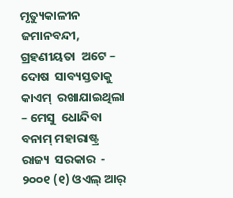ମୃତ୍ୟୁକାଳୀନ   ଜମାନବନ୍ଦୀ, ଗ୍ରହଣୀୟତା  ଅଟେ – ଦୋଷ  ସାବ୍ୟସ୍ତତାକୁ   କାଏମ୍  ରଖାଯାଇଥିଲା – ମେସୁ  ଧୋନ୍ଦିବା  ବନାମ୍ ମହାରାଷ୍ଟ୍ର  ରାଜ୍ୟ  ସରକାର  - ୨୦୦୧ (୧) ଓଏଲ୍ ଆର୍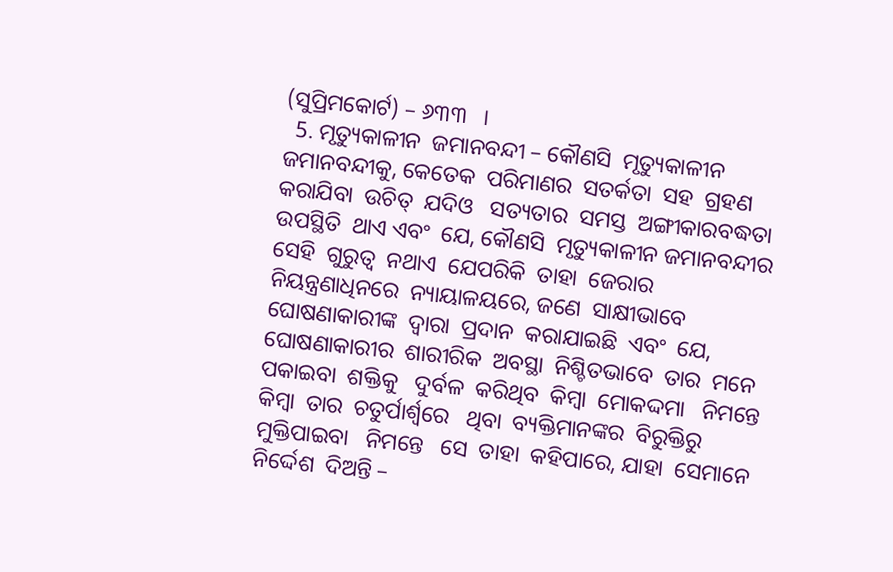(ସୁପ୍ରିମକୋର୍ଟ) – ୬୩୩   ।
  5. ମୃତ୍ୟୁକାଳୀନ  ଜମାନବନ୍ଦୀ – କୌଣସି  ମୃତ୍ୟୁକାଳୀନ  ଜମାନବନ୍ଦୀକୁ, କେତେକ  ପରିମାଣର  ସତର୍କତା  ସହ  ଗ୍ରହଣ  କରାଯିବା  ଉଚିତ୍  ଯଦିଓ   ସତ୍ୟତାର  ସମସ୍ତ  ଅଙ୍ଗୀକାରବଦ୍ଧତା   ଉପସ୍ଥିତି  ଥାଏ ଏବଂ  ଯେ, କୌଣସି  ମୃତ୍ୟୁକାଳୀନ ଜମାନବନ୍ଦୀର  ସେହି  ଗୁରୁତ୍ଵ  ନଥାଏ  ଯେପରିକି  ତାହା  ଜେରାର  ନିୟନ୍ତ୍ରଣାଧିନରେ  ନ୍ୟାୟାଳୟରେ, ଜଣେ  ସାକ୍ଷୀଭାବେ  ଘୋଷଣାକାରୀଙ୍କ  ଦ୍ଵାରା  ପ୍ରଦାନ  କରାଯାଇଛି  ଏବଂ  ଯେ, ଘୋଷଣାକାରୀର  ଶାରୀରିକ  ଅବସ୍ଥା  ନିଶ୍ଚିତଭାବେ  ତାର  ମନେ  ପକାଇବା  ଶକ୍ତିକୁ   ଦୁର୍ବଳ  କରିଥିବ  କିମ୍ବା  ମୋକଦ୍ଦମା   ନିମନ୍ତେ  କିମ୍ବା  ତାର  ଚତୁର୍ପାର୍ଶ୍ୱରେ   ଥିବା  ବ୍ୟକ୍ତିମାନଙ୍କର  ବିରୁକ୍ତିରୁ  ମୁକ୍ତିପାଇବା   ନିମନ୍ତେ   ସେ  ତାହା  କହିପାରେ, ଯାହା  ସେମାନେ  ନିର୍ଦ୍ଦେଶ  ଦିଅନ୍ତି –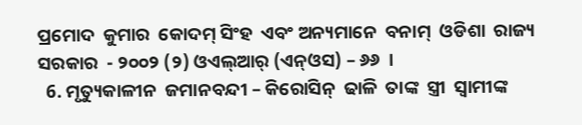ପ୍ରମୋଦ  କୁମାର  କୋଦମ୍ ସିଂହ  ଏବଂ ଅନ୍ୟମାନେ  ବନାମ୍  ଓଡିଶା  ରାଜ୍ୟ  ସରକାର  - ୨୦୦୨ (୨) ଓଏଲ୍ଆର୍ (ଏନ୍ଓସ) – ୬୬  ।
  6. ମୃତ୍ୟୁକାଳୀନ  ଜମାନବନ୍ଦୀ – କିରୋସିନ୍  ଢାଳି  ତାଙ୍କ  ସ୍ତ୍ରୀ  ସ୍ଵାମୀଙ୍କ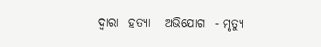ଦ୍ଵାରା  ହତ୍ୟା   ଅଭିଯୋଗ  - ମୃତ୍ୟୁ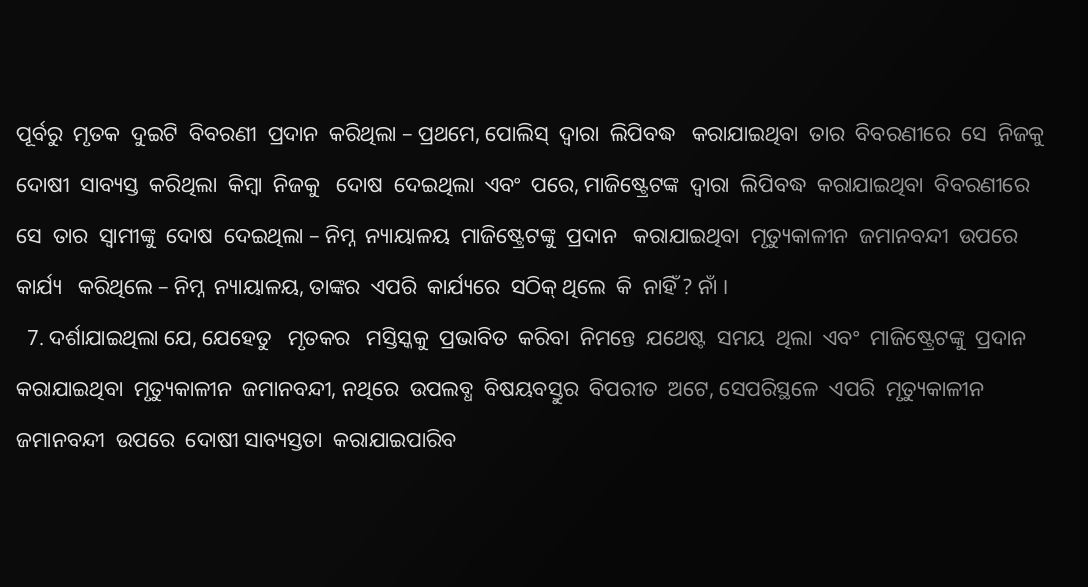ପୂର୍ବରୁ  ମୃତକ  ଦୁଇଟି  ବିବରଣୀ  ପ୍ରଦାନ  କରିଥିଲା – ପ୍ରଥମେ, ପୋଲିସ୍  ଦ୍ଵାରା  ଲିପିବଦ୍ଧ   କରାଯାଇଥିବା  ତାର  ବିବରଣୀରେ  ସେ  ନିଜକୁ  ଦୋଷୀ  ସାବ୍ୟସ୍ତ  କରିଥିଲା  କିମ୍ବା  ନିଜକୁ   ଦୋଷ  ଦେଇଥିଲା  ଏବଂ  ପରେ, ମାଜିଷ୍ଟ୍ରେଟଙ୍କ  ଦ୍ଵାରା  ଲିପିବଦ୍ଧ  କରାଯାଇଥିବା  ବିବରଣୀରେ  ସେ  ତାର  ସ୍ଵାମୀଙ୍କୁ  ଦୋଷ  ଦେଇଥିଲା – ନିମ୍ନ  ନ୍ୟାୟାଳୟ  ମାଜିଷ୍ଟ୍ରେଟଙ୍କୁ  ପ୍ରଦାନ   କରାଯାଇଥିବା  ମୃତ୍ୟୁକାଳୀନ  ଜମାନବନ୍ଦୀ  ଉପରେ  କାର୍ଯ୍ୟ   କରିଥିଲେ – ନିମ୍ନ  ନ୍ୟାୟାଳୟ, ତାଙ୍କର  ଏପରି  କାର୍ଯ୍ୟରେ  ସଠିକ୍ ଥିଲେ  କି  ନାହିଁ ? ନାଁ ।
  7. ଦର୍ଶାଯାଇଥିଲା ଯେ, ଯେହେତୁ   ମୃତକର   ମସ୍ତିସ୍କକୁ  ପ୍ରଭାବିତ  କରିବା  ନିମନ୍ତେ  ଯଥେଷ୍ଟ  ସମୟ  ଥିଲା  ଏବଂ  ମାଜିଷ୍ଟ୍ରେଟଙ୍କୁ  ପ୍ରଦାନ  କରାଯାଇଥିବା  ମୃତ୍ୟୁକାଳୀନ  ଜମାନବନ୍ଦୀ, ନଥିରେ  ଉପଲବ୍ଧ  ବିଷୟବସ୍ତୁର  ବିପରୀତ  ଅଟେ, ସେପରିସ୍ଥଳେ  ଏପରି  ମୃତ୍ୟୁକାଳୀନ  ଜମାନବନ୍ଦୀ  ଉପରେ  ଦୋଷୀ ସାବ୍ୟସ୍ତତା  କରାଯାଇପାରିବ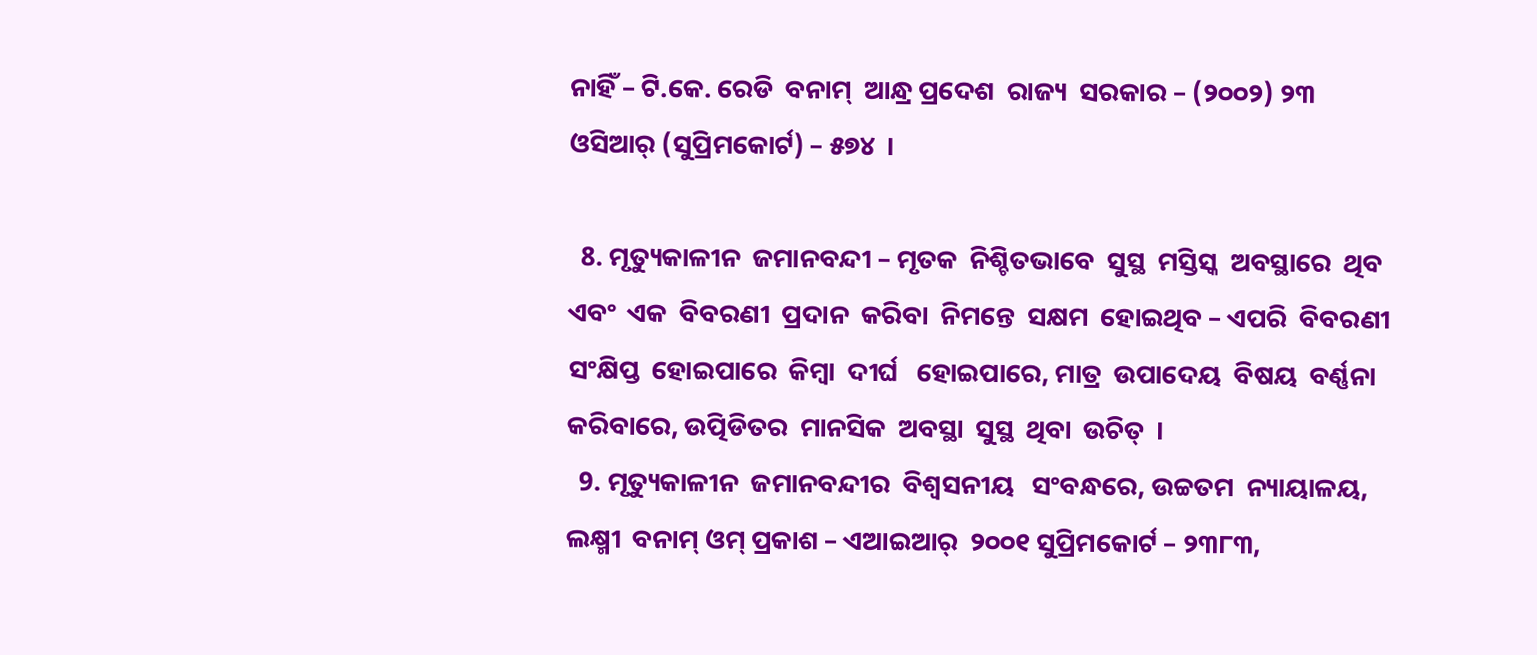ନାହିଁ – ଟି.କେ. ରେଡି  ବନାମ୍  ଆନ୍ଧ୍ର ପ୍ରଦେଶ  ରାଜ୍ୟ  ସରକାର – (୨୦୦୨) ୨୩ ଓସିଆର୍ (ସୁପ୍ରିମକୋର୍ଟ) – ୫୭୪  ।

  8. ମୃତ୍ୟୁକାଳୀନ  ଜମାନବନ୍ଦୀ – ମୃତକ  ନିଶ୍ଚିତଭାବେ  ସୁସ୍ଥ  ମସ୍ତିସ୍କ  ଅବସ୍ଥାରେ  ଥିବ  ଏବଂ  ଏକ  ବିବରଣୀ  ପ୍ରଦାନ  କରିବା  ନିମନ୍ତେ  ସକ୍ଷମ  ହୋଇଥିବ – ଏପରି  ବିବରଣୀ  ସଂକ୍ଷିପ୍ତ  ହୋଇପାରେ  କିମ୍ବା  ଦୀର୍ଘ   ହୋଇପାରେ, ମାତ୍ର  ଉପାଦେୟ  ବିଷୟ  ବର୍ଣ୍ଣନା   କରିବାରେ, ଉତ୍ପିଡିତର  ମାନସିକ  ଅବସ୍ଥା  ସୁସ୍ଥ  ଥିବା  ଉଚିତ୍  ।
  9. ମୃତ୍ୟୁକାଳୀନ  ଜମାନବନ୍ଦୀର  ବିଶ୍ଵସନୀୟ   ସଂବନ୍ଧରେ, ଉଚ୍ଚତମ  ନ୍ୟାୟାଳୟ, ଲକ୍ଷ୍ମୀ  ବନାମ୍ ଓମ୍ ପ୍ରକାଶ – ଏଆଇଆର୍  ୨୦୦୧ ସୁପ୍ରିମକୋର୍ଟ – ୨୩୮୩,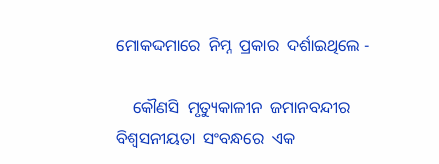ମୋକଦ୍ଦମାରେ  ନିମ୍ନ  ପ୍ରକାର  ଦର୍ଶାଇଥିଲେ -

    କୌଣସି  ମୃତ୍ୟୁକାଳୀନ  ଜମାନବନ୍ଦୀର  ବିଶ୍ଵସନୀୟତା  ସଂବନ୍ଧରେ  ଏକ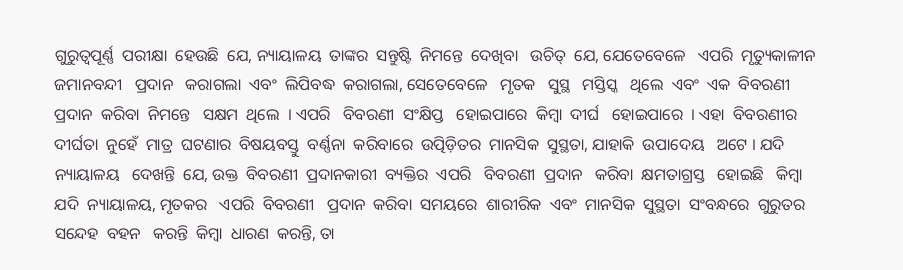ଗୁରୁତ୍ୱପୂର୍ଣ୍ଣ  ପରୀକ୍ଷା  ହେଉଛି  ଯେ, ନ୍ୟାୟାଳୟ  ତାଙ୍କର  ସନ୍ତୁଷ୍ଟି  ନିମନ୍ତେ  ଦେଖିବା   ଉଚିତ୍  ଯେ, ଯେତେବେଳେ   ଏପରି  ମୃତ୍ୟୁକାଳୀନ  ଜମାନବନ୍ଦୀ   ପ୍ରଦାନ   କରାଗଲା  ଏବଂ  ଲିପିବଦ୍ଧ  କରାଗଲା, ସେତେବେଳେ   ମୃତକ   ସୁସ୍ଥ   ମସ୍ତିସ୍କ   ଥିଲେ  ଏବଂ  ଏକ  ବିବରଣୀ  ପ୍ରଦାନ  କରିବା  ନିମନ୍ତେ   ସକ୍ଷମ  ଥିଲେ  । ଏପରି   ବିବରଣୀ  ସଂକ୍ଷିପ୍ତ   ହୋଇପାରେ  କିମ୍ବା  ଦୀର୍ଘ   ହୋଇପାରେ  । ଏହା  ବିବରଣୀର  ଦୀର୍ଘତା  ନୁହେଁ  ମାତ୍ର  ଘଟଣାର  ବିଷୟବସ୍ତୁ  ବର୍ଣ୍ଣନା  କରିବାରେ  ଉତ୍ପିଡ଼ିତର  ମାନସିକ  ସୁସ୍ଥତା, ଯାହାକି  ଉପାଦେୟ   ଅଟେ । ଯଦି  ନ୍ୟାୟାଳୟ   ଦେଖନ୍ତି  ଯେ, ଉକ୍ତ  ବିବରଣୀ  ପ୍ରଦାନକାରୀ  ବ୍ୟକ୍ତିର  ଏପରି   ବିବରଣୀ  ପ୍ରଦାନ   କରିବା  କ୍ଷମତାଗ୍ରସ୍ତ   ହୋଇଛି   କିମ୍ବା  ଯଦି  ନ୍ୟାୟାଳୟ, ମୃତକର   ଏପରି  ବିବରଣୀ   ପ୍ରଦାନ  କରିବା  ସମୟରେ  ଶାରୀରିକ  ଏବଂ  ମାନସିକ  ସୁସ୍ଥତା  ସଂବନ୍ଧରେ  ଗୁରୁତର  ସନ୍ଦେହ  ବହନ   କରନ୍ତି  କିମ୍ବା  ଧାରଣ  କରନ୍ତି, ତା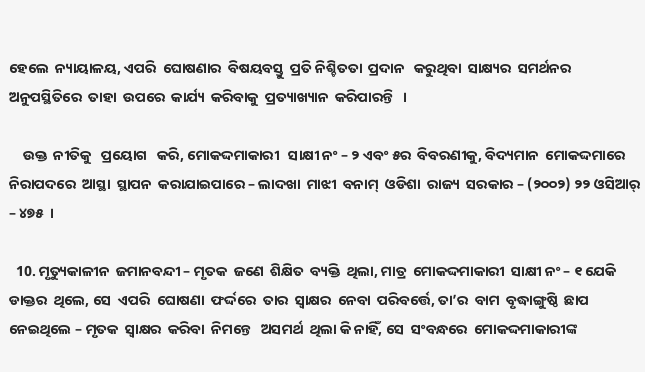ହେଲେ  ନ୍ୟାୟାଳୟ, ଏପରି  ଘୋଷଣାର  ବିଷୟବସ୍ତୁ  ପ୍ରତି ନିଶ୍ଚିତତା  ପ୍ରଦାନ   କରୁଥିବା  ସାକ୍ଷ୍ୟର  ସମର୍ଥନର   ଅନୁପସ୍ଥିତିରେ  ତାହା  ଉପରେ  କାର୍ଯ୍ୟ  କରିବାକୁ  ପ୍ରତ୍ୟାଖ୍ୟାନ  କରିପାରନ୍ତି   ।

    ଉକ୍ତ  ନୀତିକୁ   ପ୍ରୟୋଗ   କରି, ମୋକଦ୍ଦମାକାରୀ   ସାକ୍ଷୀ ନଂ – ୨ ଏବଂ ୫ର  ବିବରଣୀକୁ, ବିଦ୍ୟମାନ  ମୋକଦ୍ଦମାରେ  ନିରାପଦରେ  ଆସ୍ଥା  ସ୍ଥାପନ  କରାଯାଇପାରେ – ଲାଦଖା  ମାଝୀ  ବନାମ୍  ଓଡିଶା  ରାଜ୍ୟ  ସରକାର – (୨୦୦୨) ୨୨ ଓସିଆର୍ – ୪୭୫  ।

  10. ମୃତ୍ୟୁକାଳୀନ  ଜମାନବନ୍ଦୀ – ମୃତକ  ଜଣେ  ଶିକ୍ଷିତ  ବ୍ୟକ୍ତି  ଥିଲା, ମାତ୍ର  ମୋକଦ୍ଦମାକାରୀ  ସାକ୍ଷୀ ନଂ – ୧ ଯେକି  ଡାକ୍ତର  ଥିଲେ, ସେ  ଏପରି  ଘୋଷଣା  ଫର୍ଦ୍ଦରେ  ତାର  ସ୍ଵାକ୍ଷର  ନେବା  ପରିବର୍ତ୍ତେ, ତା’ର  ବାମ  ବୃଦ୍ଧାଙ୍ଗୁଷ୍ଠି  ଛାପ  ନେଇଥିଲେ – ମୃତକ  ସ୍ଵାକ୍ଷର  କରିବା  ନିମନ୍ତେ   ଅସମର୍ଥ  ଥିଲା କି ନାହିଁ, ସେ  ସଂବନ୍ଧରେ  ମୋକଦ୍ଦମାକାରୀଙ୍କ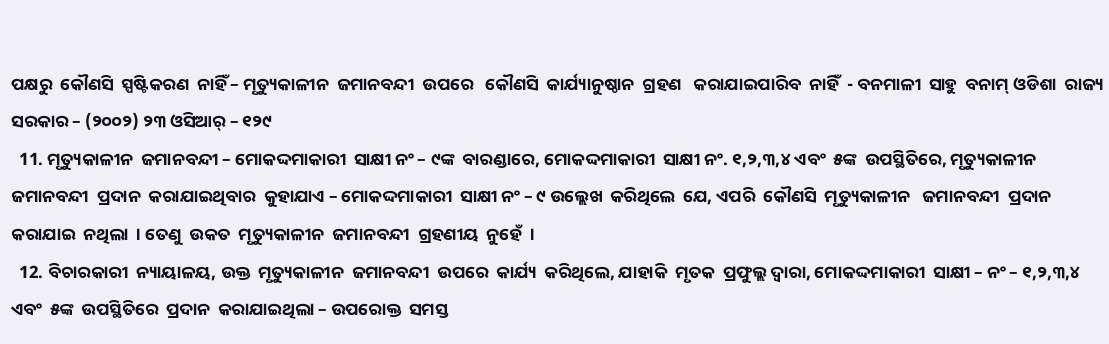ପକ୍ଷରୁ  କୌଣସି  ସ୍ପଷ୍ଟିକରଣ  ନାହିଁ – ମୃତ୍ୟୁକାଳୀନ  ଜମାନବନ୍ଦୀ  ଉପରେ   କୌଣସି  କାର୍ଯ୍ୟାନୁଷ୍ଠାନ  ଗ୍ରହଣ   କରାଯାଇପାରିବ  ନାହିଁ  - ବନମାଳୀ  ସାହୁ  ବନାମ୍ ଓଡିଶା  ରାଜ୍ୟ  ସରକାର – (୨୦୦୨) ୨୩ ଓସିଆର୍ – ୧୨୯
  11. ମୃତ୍ୟୁକାଳୀନ  ଜମାନବନ୍ଦୀ – ମୋକଦ୍ଦମାକାରୀ  ସାକ୍ଷୀ ନଂ – ୯ଙ୍କ  ବାରଣ୍ଡାରେ, ମୋକଦ୍ଦମାକାରୀ  ସାକ୍ଷୀ ନଂ. ୧,୨,୩,୪ ଏବଂ  ୫ଙ୍କ  ଉପସ୍ଥିତିରେ, ମୃତ୍ୟୁକାଳୀନ  ଜମାନବନ୍ଦୀ  ପ୍ରଦାନ  କରାଯାଇଥିବାର  କୁହାଯାଏ – ମୋକଦ୍ଦମାକାରୀ  ସାକ୍ଷୀ ନଂ – ୯ ଉଲ୍ଲେଖ  କରିଥିଲେ  ଯେ, ଏପରି  କୌଣସି  ମୃତ୍ୟୁକାଳୀନ   ଜମାନବନ୍ଦୀ  ପ୍ରଦାନ  କରାଯାଇ  ନଥିଲା  । ତେଣୁ  ଉକତ  ମୃତ୍ୟୁକାଳୀନ  ଜମାନବନ୍ଦୀ  ଗ୍ରହଣୀୟ  ନୁହେଁ  ।
  12. ବିଚାରକାରୀ  ନ୍ୟାୟାଳୟ, ଉକ୍ତ  ମୃତ୍ୟୁକାଳୀନ  ଜମାନବନ୍ଦୀ  ଉପରେ  କାର୍ଯ୍ୟ  କରିଥିଲେ, ଯାହାକି  ମୃତକ  ପ୍ରଫୁଲ୍ଲ ଦ୍ଵାରା, ମୋକଦ୍ଦମାକାରୀ  ସାକ୍ଷୀ – ନଂ – ୧,୨,୩,୪ ଏବଂ  ୫ଙ୍କ  ଉପସ୍ଥିତିରେ  ପ୍ରଦାନ  କରାଯାଇଥିଲା – ଉପରୋକ୍ତ  ସମସ୍ତ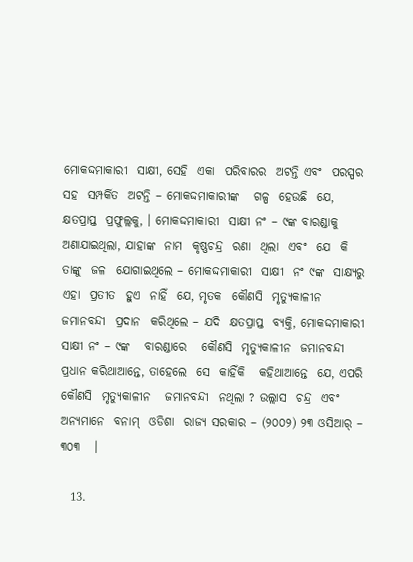ମୋକଦ୍ଦମାକାରୀ  ସାକ୍ଷୀ, ସେହି  ଏକା  ପରିବାରର  ଅଟନ୍ତି ଏବଂ  ପରସ୍ପର  ସହ  ସମ୍ପର୍କିତ  ଅଟନ୍ତି – ମୋକଦ୍ଦମାକାରୀଙ୍କ   ଗଳ୍ପ  ହେଉଛି  ଯେ, କ୍ଷତପ୍ରାପ୍ତ  ପ୍ରଫୁଲ୍ଲକୁ, । ମୋକଦ୍ଦମାକାରୀ  ସାକ୍ଷୀ ନଂ – ୯ଙ୍କ ବାରଣ୍ଡାକୁ   ଅଣାଯାଇଥିଲା, ଯାହାଙ୍କ  ନାମ  କୃଷ୍ଣଚନ୍ଦ୍ର  ରଣା  ଥିଲା  ଏବଂ  ଯେ  କି  ତାଙ୍କୁ  ଜଳ  ଯୋଗାଇଥିଲେ – ମୋକଦ୍ଦମାକାରୀ  ସାକ୍ଷୀ  ନଂ ୯ଙ୍କ  ସାକ୍ଷ୍ୟରୁ   ଏହା  ପ୍ରତୀତ  ହୁଏ  ନାହିଁ  ଯେ, ମୃତକ  କୌଣସି  ମୃତ୍ୟୁକାଳୀନ  ଜମାନବନ୍ଦୀ  ପ୍ରଦାନ  କରିଥିଲେ – ଯଦି  କ୍ଷତପ୍ରାପ୍ତ  ବ୍ୟକ୍ତି, ମୋକଦ୍ଦମାକାରୀ  ସାକ୍ଷୀ ନଂ – ୯ଙ୍କ   ବାରଣ୍ଡାରେ   କୌଣସି  ମୃତ୍ୟୁକାଳୀନ  ଜମାନବନ୍ଦୀ  ପ୍ରଧାନ କରିଥାଆନ୍ତେ, ତାହେଲେ  ସେ  କାହିଁକି   କହିଥାଆନ୍ତେ  ଯେ, ଏପରି  କୌଣସି  ମୃତ୍ୟୁକାଳୀନ   ଜମାନବନ୍ଦୀ  ନଥିଲା ? ଉଲ୍ଲାସ  ଚନ୍ଦ୍ର  ଏବଂ  ଅନ୍ୟମାନେ  ବନାମ୍  ଓଡିଶା  ରାଜ୍ୟ ସରକାର – (୨୦୦୨) ୨୩ ଓସିଆର୍ – ୩୦୩   ।

  13.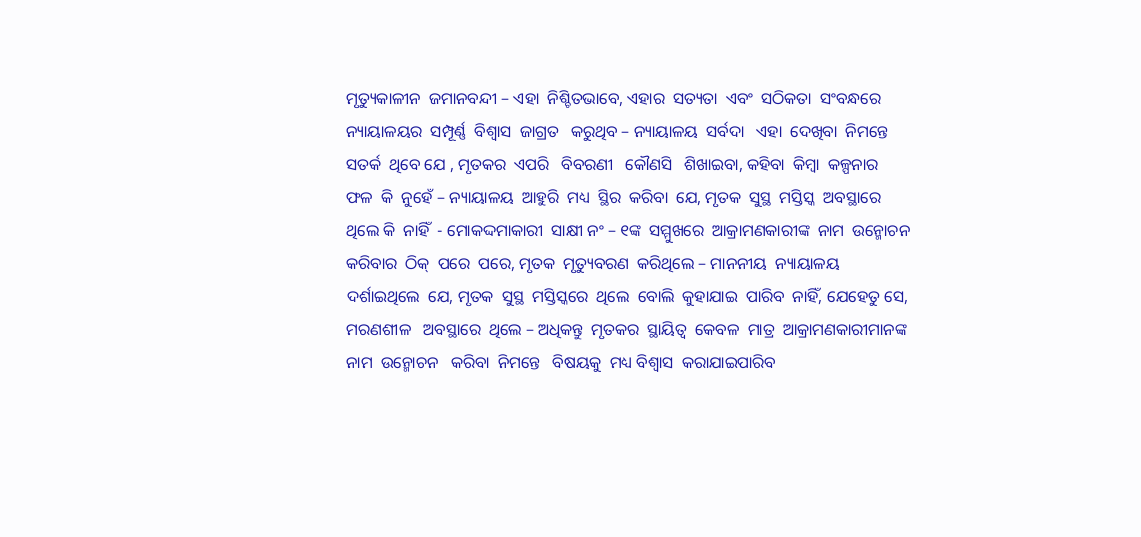ମୃତ୍ୟୁକାଳୀନ  ଜମାନବନ୍ଦୀ – ଏହା  ନିଶ୍ଚିତଭାବେ, ଏହାର  ସତ୍ୟତା  ଏବଂ  ସଠିକତା  ସଂବନ୍ଧରେ  ନ୍ୟାୟାଳୟର  ସମ୍ପୂର୍ଣ୍ଣ  ବିଶ୍ଵାସ  ଜାଗ୍ରତ   କରୁଥିବ – ନ୍ୟାୟାଳୟ  ସର୍ବଦା   ଏହା  ଦେଖିବା  ନିମନ୍ତେ  ସତର୍କ  ଥିବେ ଯେ , ମୃତକର  ଏପରି   ବିବରଣୀ   କୌଣସି   ଶିଖାଇବା, କହିବା  କିମ୍ବା  କଳ୍ପନାର   ଫଳ  କି  ନୁହେଁ – ନ୍ୟାୟାଳୟ  ଆହୁରି  ମଧ୍ୟ  ସ୍ଥିର  କରିବା  ଯେ, ମୃତକ  ସୁସ୍ଥ  ମସ୍ତିସ୍କ  ଅବସ୍ଥାରେ  ଥିଲେ କି  ନାହିଁ  - ମୋକଦ୍ଦମାକାରୀ  ସାକ୍ଷୀ ନଂ – ୧ଙ୍କ  ସମ୍ମୁଖରେ  ଆକ୍ରାମଣକାରୀଙ୍କ  ନାମ  ଉନ୍ମୋଚନ  କରିବାର  ଠିକ୍  ପରେ  ପରେ, ମୃତକ  ମୃତ୍ୟୁବରଣ  କରିଥିଲେ – ମାନନୀୟ  ନ୍ୟାୟାଳୟ  ଦର୍ଶାଇଥିଲେ  ଯେ, ମୃତକ  ସୁସ୍ଥ  ମସ୍ତିସ୍କରେ  ଥିଲେ  ବୋଲି  କୁହାଯାଇ  ପାରିବ  ନାହିଁ, ଯେହେତୁ ସେ, ମରଣଶୀଳ   ଅବସ୍ଥାରେ  ଥିଲେ – ଅଧିକନ୍ତୁ  ମୃତକର  ସ୍ଥାୟିତ୍ଵ  କେବଳ  ମାତ୍ର  ଆକ୍ରାମଣକାରୀମାନଙ୍କ  ନାମ  ଉନ୍ମୋଚନ   କରିବା  ନିମନ୍ତେ   ବିଷୟକୁ  ମଧ୍ୟ ବିଶ୍ଵାସ  କରାଯାଇପାରିବ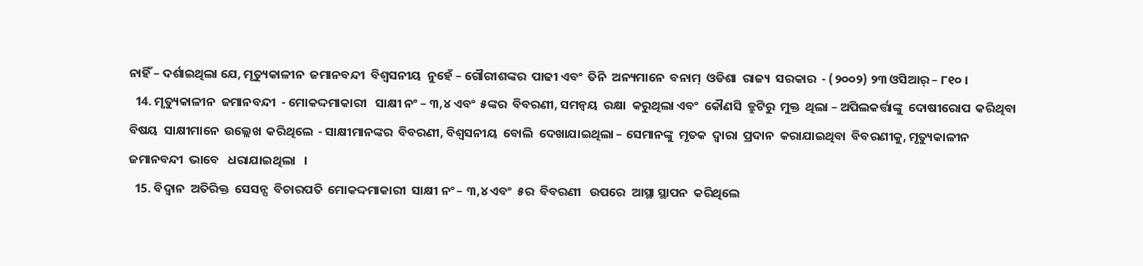ନାହିଁ – ଦର୍ଶାଇଥିଲା ଯେ, ମୃତ୍ୟୁକାଳୀନ  ଜମାନବନ୍ଦୀ  ବିଶ୍ଵସନୀୟ  ନୁହେଁ – ଗୌରୀଶଙ୍କର  ପାଢୀ ଏବଂ  ତିନି  ଅନ୍ୟମାନେ  ବନାମ୍  ଓଡିଶା  ରାଜ୍ୟ  ସରକାର  - (୨୦୦୨) ୨୩ ଓସିଆର୍ – ୮୧୦ ।
  14. ମୃତ୍ୟୁକାଳୀନ  ଜମାନବନ୍ଦୀ  - ମୋକଦ୍ଦମାକାରୀ   ସାକ୍ଷୀ ନଂ – ୩,୪ ଏବଂ  ୫ଙ୍କର  ବିବରଣୀ, ସମନ୍ଵୟ  ରକ୍ଷା  କରୁଥିଲା ଏବଂ  କୌଣସି  ତ୍ରୁଟିରୁ  ମୁକ୍ତ  ଥିଲା – ଅପିଲକର୍ତ୍ତାଙ୍କୁ  ଦୋଷୀରୋପ  କରିଥିବା  ବିଷୟ  ସାକ୍ଷୀମାନେ  ଉଲ୍ଲେଖ  କରିଥିଲେ  - ସାକ୍ଷୀମାନଙ୍କର  ବିବରଣୀ, ବିଶ୍ଵସନୀୟ  ବୋଲି  ଦେଖାଯାଇଥିଲା – ସେମାନଙ୍କୁ  ମୃତକ  ଦ୍ଵାରା  ପ୍ରଦାନ  କରାଯାଇଥିବା  ବିବରଣୀକୁ, ମୃତ୍ୟୁକାଳୀନ  ଜମାନବନ୍ଦୀ  ଭାବେ   ଧରାଯାଇଥିଲା   ।
  15. ବିଦ୍ଵାନ  ଅତିରିକ୍ତ  ସେସନ୍ସ  ବିଚାରପତି  ମୋକଦ୍ଦମାକାରୀ  ସାକ୍ଷୀ ନଂ – ୩,୪ ଏବଂ  ୫ର  ବିବରଣୀ   ଉପରେ  ଆସ୍ଥା ସ୍ଥାପନ  କରିଥିଲେ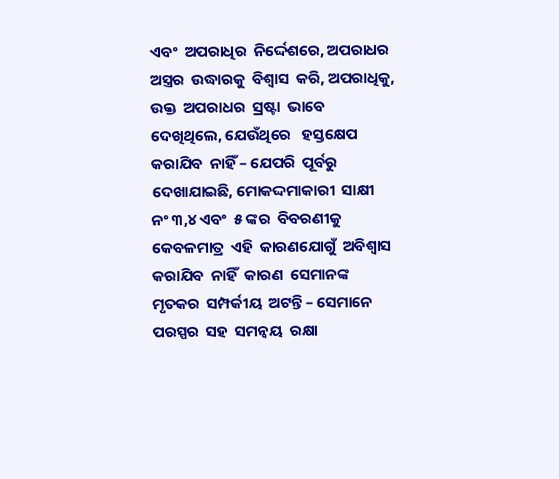ଏବଂ  ଅପରାଧିର  ନିର୍ଦ୍ଦେଶରେ, ଅପରାଧର  ଅସ୍ତ୍ରର  ଉଦ୍ଧାରକୁ  ବିଶ୍ଵାସ  କରି, ଅପରାଧିକୁ, ଉକ୍ତ  ଅପରାଧର  ସ୍ରଷ୍ଟା  ଭାବେ  ଦେଖିଥିଲେ, ଯେଉଁଥିରେ   ହସ୍ତକ୍ଷେପ  କରାଯିବ  ନାହିଁ – ଯେପରି  ପୂର୍ବରୁ  ଦେଖାଯାଇଛି, ମୋକଦ୍ଦମାକାରୀ  ସାକ୍ଷୀ  ନଂ ୩,୪ ଏବଂ  ୫ ଙ୍କର  ବିବରଣୀକୁ  କେବଳମାତ୍ର  ଏହି  କାରଣଯୋଗୁଁ  ଅବିଶ୍ଵାସ  କରାଯିବ  ନାହିଁ  କାରଣ  ସେମାନଙ୍କ  ମୃତକର  ସମ୍ପର୍କୀୟ  ଅଟନ୍ତି – ସେମାନେ  ପରସ୍ପର  ସହ  ସମନ୍ଵୟ  ରକ୍ଷା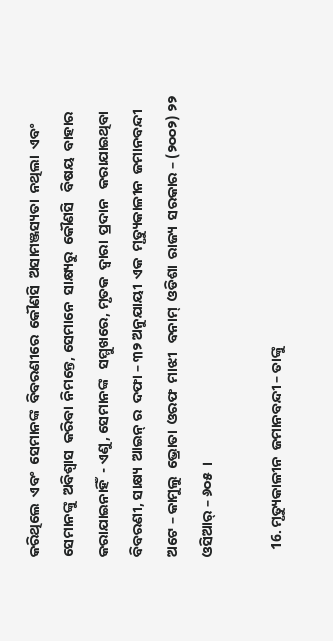କରିଥିଲେ  ଏବଂ  ସେମାନଙ୍କ  ବିବରଣୀରେ  କୌଣସି  ଅସାମଞ୍ଜସ୍ୟତା  ନଥିଲା  ଏବଂ  ସେମାନଙ୍କୁ  ଅବିଶ୍ଵାସ  କରିବା  ନିମନ୍ତେ, ସେମାନେ  ସାକ୍ଷ୍ୟରୁ  କୌଣସି   ବିଷୟ  ବାହାର   କରାଯାଇନାହିଁ  - ଏଣୁ, ସେମାନଙ୍କ   ସମ୍ମୁଖରେ, ମୃତକ  ଦ୍ଵାରା  ପ୍ରଦାନ   କରାଯାଇଥିବା  ବିବରଣୀ, ସାକ୍ଷ୍ୟ  ଆଇନ୍ ର  ଦଫା – ୩୨ ଅନୁଯାୟୀ  ଏକ  ମୃତ୍ୟୁକାଳୀନ  ଜମାନବନ୍ଦୀ  ଅଟେ – କାମୁଲୁ  ଭ୍ରୋତା  ଓରଫ  ମାଝୀ   ବନାମ୍  ଓଡିଶା  ରାଜ୍ୟ  ସରକାର – (୨୦୦୨) ୨୨ ଓସିଆର୍ – ୬୦୫  ।

  16. ମୃତ୍ୟୁକାଳୀନ  ଜମାନବନ୍ଦୀ – ତାଙ୍କୁ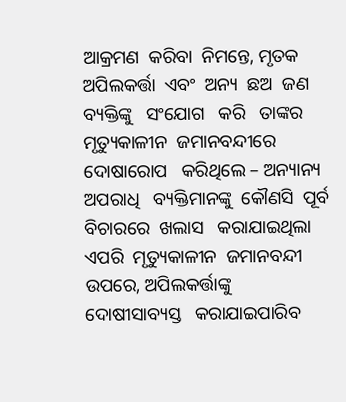ଆକ୍ରମଣ  କରିବା  ନିମନ୍ତେ, ମୃତକ  ଅପିଲକର୍ତ୍ତା  ଏବଂ  ଅନ୍ୟ  ଛଅ  ଜଣ  ବ୍ୟକ୍ତିଙ୍କୁ   ସଂଯୋଗ   କରି   ତାଙ୍କର  ମୃତ୍ୟୁକାଳୀନ  ଜମାନବନ୍ଦୀରେ  ଦୋଷାରୋପ   କରିଥିଲେ – ଅନ୍ୟାନ୍ୟ ଅପରାଧି   ବ୍ୟକ୍ତିମାନଙ୍କୁ  କୌଣସି  ପୂର୍ବ  ବିଚାରରେ  ଖଲାସ   କରାଯାଇଥିଲା  ଏପରି  ମୃତ୍ୟୁକାଳୀନ  ଜମାନବନ୍ଦୀ  ଉପରେ, ଅପିଲକର୍ତ୍ତାଙ୍କୁ  ଦୋଷୀସାବ୍ୟସ୍ତ   କରାଯାଇପାରିବ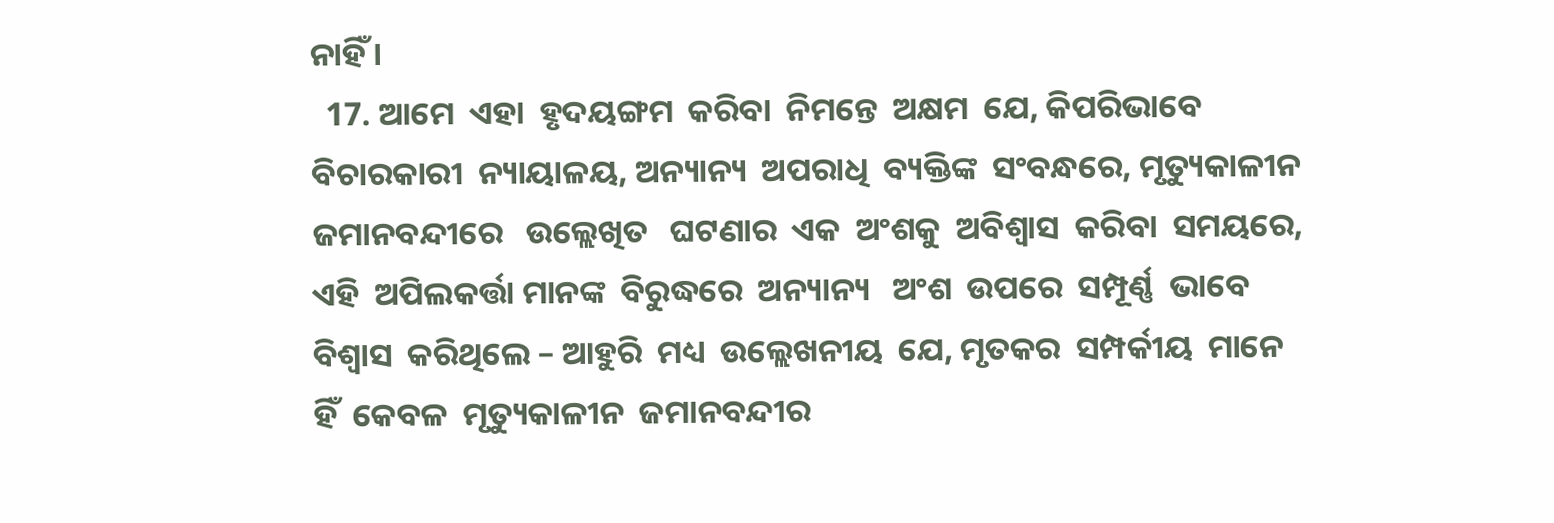ନାହିଁ ।
  17. ଆମେ  ଏହା  ହୃଦୟଙ୍ଗମ  କରିବା  ନିମନ୍ତେ  ଅକ୍ଷମ  ଯେ, କିପରିଭାବେ  ବିଚାରକାରୀ  ନ୍ୟାୟାଳୟ, ଅନ୍ୟାନ୍ୟ  ଅପରାଧି  ବ୍ୟକ୍ତିଙ୍କ  ସଂବନ୍ଧରେ, ମୃତ୍ୟୁକାଳୀନ  ଜମାନବନ୍ଦୀରେ   ଉଲ୍ଲେଖିତ   ଘଟଣାର  ଏକ  ଅଂଶକୁ  ଅବିଶ୍ଵାସ  କରିବା  ସମୟରେ, ଏହି  ଅପିଲକର୍ତ୍ତା ମାନଙ୍କ  ବିରୁଦ୍ଧରେ  ଅନ୍ୟାନ୍ୟ   ଅଂଶ  ଉପରେ  ସମ୍ପୂର୍ଣ୍ଣ  ଭାବେ  ବିଶ୍ଵାସ  କରିଥିଲେ – ଆହୁରି  ମଧ୍ୟ  ଉଲ୍ଲେଖନୀୟ  ଯେ, ମୃତକର  ସମ୍ପର୍କୀୟ  ମାନେ  ହିଁ  କେବଳ  ମୃତ୍ୟୁକାଳୀନ  ଜମାନବନ୍ଦୀର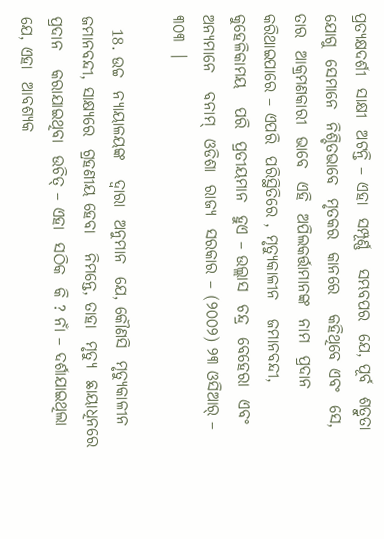ପ୍ରତ୍ୟକ୍ଷଦର୍ଶୀ  ସାକ୍ଷୀ  ଅଟନ୍ତି – ଏହା  ସମ୍ପୂର୍ଣ୍ଣ   ସମ୍ଭବପର  ଯେ, ପୂର୍ବ  ଶତ୍ରୁତା  ଯୋଗୁ  ସେମାନେ  ନିଶ୍ଚିତଭାବେ  ମୃତକର  କାନରେ   କହିଥିବେ ଏବଂ  ସେ, ତାର  ଆକ୍ରମଣକାରୀ  ଭାବେ  ଏହି  ଅପିଲକର୍ତ୍ତାମାନଙ୍କ  ନାମ  ପ୍ରଦାନ  କରିଥାଇପାରେ – ଏପରି  ପରିସ୍ଥିତିରେ , ମୃତ୍ୟୁକାଳୀନ   ଜମାନବନ୍ଦୀ, କୁହେଳିକାମୟ   ପରି  ପ୍ରତୀୟମାନ  ହୁଏ – ଉଲ୍ଲାସ  ଚନ୍ଦ୍ର  ବେହେରା  ଏବଂ  ଅନ୍ୟମାନେ   ବନାମ୍  ଓଡିଶା  ରାଜ୍ୟ  ସରକାର – (୨୦୦୨) ୨୩ ଓସିଆର୍ – ୩୦୩  ।

  18. ଉଚ୍ଚ  ନ୍ୟାୟାଳୟଙ୍କ   ଦ୍ଵାରା  ଅନୁମାନ  ଯେ, କୌଣସି  ମୃତ୍ୟୁକାଳୀନ  ଜମାନବନ୍ଦୀ, ସାକ୍ଷ୍ୟରେ  ଗ୍ରହଣୀୟ ହେବା   ନିମନ୍ତେ, ତାହା  ମୃତ୍ୟୁ  ଛାୟାଧିନରେ   ପ୍ରଦାନ   କରାଯାଇଥିବା  ଉଚିତ୍ – ଏହା  ସଠିକ  କି ? ନାଁ – ଦର୍ଶାଯାଇଥିଲା  ଯେ, ଏହା  ଆବଶ୍ୟକ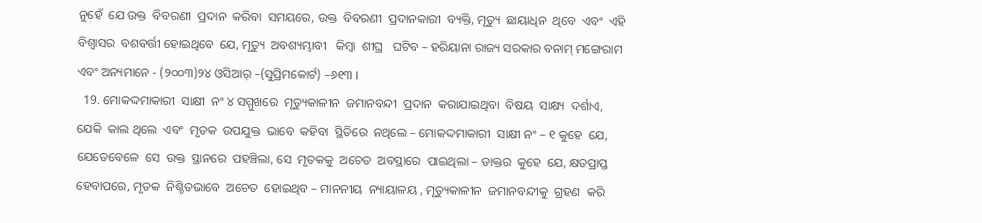ନୁହେଁ  ଯେ ଉକ୍ତ  ବିବରଣୀ  ପ୍ରଦାନ  କରିବା  ସମୟରେ, ଉକ୍ତ  ବିବରଣୀ  ପ୍ରଦାନକାରୀ  ବ୍ୟକ୍ତି, ମୃତ୍ୟୁ  ଛାୟାଧିନ  ଥିବେ  ଏବଂ  ଏହି  ବିଶ୍ଵାସର  ବଶବର୍ତ୍ତୀ ହୋଇଥିବେ  ଯେ, ମୃତ୍ୟୁ  ଅବଶ୍ୟମ୍ଭାବୀ   କିମ୍ବା  ଶୀଘ୍ର   ଘଟିବ – ହରିୟାନା ରାଜ୍ୟ ସରକାର ବନାମ୍ ମଙ୍ଗେରାମ ଏବଂ ଅନ୍ୟମାନେ - (୨୦୦୩)୨୪ ଓସିଆର୍ –(ସୁପ୍ରିମକୋର୍ଟ) –୬୧୩ ।
  19. ମୋକଦ୍ଦମାକାରୀ  ସାକ୍ଷୀ  ନଂ ୪ ସମ୍ମୁଖରେ  ମୃତ୍ୟୁକାଳୀନ  ଜମାନବନ୍ଦୀ  ପ୍ରଦାନ  କରାଯାଇଥିବା  ବିଷୟ  ସାକ୍ଷ୍ୟ  ଦର୍ଶାଏ, ଯେକି  କାଲ ଥିଲେ  ଏବଂ  ମୃତକ  ଉପଯୁକ୍ତ  ଭାବେ  କହିବା  ସ୍ଥିତିରେ  ନଥିଲେ – ମୋକଦ୍ଦମାକାରୀ  ସାକ୍ଷୀ ନଂ – ୧ କୁହେ  ଯେ, ଯେତେବେଳେ  ସେ  ଉକ୍ତ  ସ୍ଥାନରେ  ପହଞ୍ଚିଲା, ସେ  ମୃତକକୁ  ଅଚେତ  ଅବସ୍ଥାରେ  ପାଇଥିଲା – ଡାକ୍ତର  କୁହେ  ଯେ, କ୍ଷତପ୍ରାପ୍ତ  ହେବାପରେ, ମୃତକ  ନିଶ୍ଚିତଭାବେ  ଅଚେତ  ହୋଇଥିବ – ମାନନୀୟ  ନ୍ୟାୟାଳୟ , ମୃତ୍ୟୁକାଳୀନ  ଜମାନବନ୍ଦୀକୁ  ଗ୍ରହଣ  କରି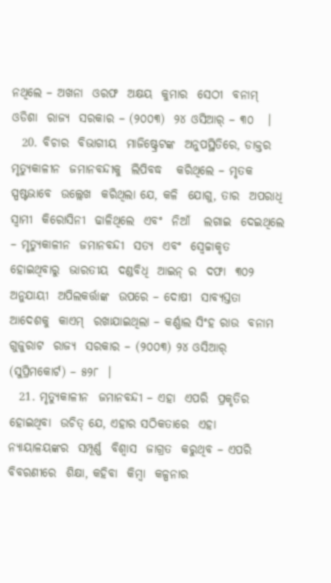ନଥିଲେ – ଅଖନା  ଓରଫ  ଅକ୍ଷୟ  କୁମାର  ସେଠୀ  ବନାମ୍ ଓଡିଶା  ରାଜ୍ୟ  ସରକାର – (୨୦୦୩)  ୨୪ ଓସିଆର୍ – ୩୦   ।
  20. ବିଚାର  ବିଭାଗୀୟ  ମାଜିଷ୍ଟ୍ରେଟଙ୍କ  ଅନୁପସ୍ଥିତିରେ, ଡାକ୍ତର   ମୃତ୍ୟୁକାଳୀନ  ଜମାନବନ୍ଦୀକୁ  ଲିପିବଦ୍ଧ   କରିଥିଲେ – ମୃତକ  ସ୍ପଷ୍ଟଭାବେ  ଉଲ୍ଲେଖ  କରିଥିଲା ଯେ, କଳି  ଯୋଗୁ, ତାର  ଅପରାଧି  ସ୍ଵାମୀ  କିରୋସିନୀ  ଢାଳିଥିଲେ  ଏବଂ  ନିଆଁ   ଲଗାଇ  ଦେଇଥିଲେ – ମୃତ୍ୟୁକାଳୀନ  ଜମାନବନ୍ଦୀ  ସତ୍ୟ  ଏବଂ  ସ୍ଵେଚ୍ଚାକୃତ  ହୋଇଥିବାରୁ  ଭାରତୀୟ  ଦଣ୍ଡବିଧି  ଆଇନ୍ ର  ଦଫା  ୩୦୨ ଅନୁଯାୟୀ  ଅପିଲକର୍ତ୍ତାଙ୍କ  ଉପରେ – ଦୋଷୀ  ସାବ୍ୟସ୍ତତା   ଆଦେଶକୁ  କାଏମ୍  ରଖାଯାଇଥିଲା – କର୍ଣ୍ଣାଲ ସିଂହ ରାଉ  ବନାମ  ଗୁଜୁରାଟ  ରାଜ୍ୟ  ସରକାର – (୨୦୦୩) ୨୪ ଓସିଆର୍ (ସୁପ୍ରିମକୋର୍ଟ) – ୫୨୮  ।
  21. ମୃତ୍ୟୁକାଳୀନ  ଜମାନବନ୍ଦୀ – ଏହା  ଏପରି  ପ୍ରକୃତିର  ହୋଇଥିବା  ଉଚିତ୍ ଯେ, ଏହାର ସଠିକତାରେ  ଏହା  ନ୍ୟାୟାଳୟଙ୍କର  ସମ୍ପୂର୍ଣ୍ଣ  ବିଶ୍ଵାସ  ଜାଗ୍ରତ  କରୁଥିବ – ଏପରି  ବିବରଣୀରେ  ଶିକ୍ଷା, କହିବା  କିମ୍ବା  କଳ୍ପନାର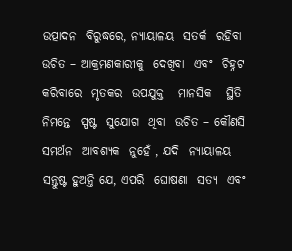ଉତ୍ପାଦନ  ବିରୁଦ୍ଧରେ, ନ୍ୟାୟାଳୟ  ସତର୍କ  ରହିବା  ଉଚିତ – ଆକ୍ରମଣକାରୀକୁ  ଦେଖିବା  ଏବଂ  ଚିହ୍ନଟ  କରିବାରେ  ମୃତକର  ଉପଯୁକ୍ତ   ମାନସିକ   ସ୍ଥିତି  ନିମନ୍ତେ  ସ୍ପଷ୍ଟ  ସୁଯୋଗ  ଥିବା  ଉଚିତ – କୌଣସି  ସମର୍ଥନ  ଆବଶ୍ୟକ  ନୁହେଁ , ଯଦି  ନ୍ୟାୟାଳୟ  ସନ୍ତୁଷ୍ଟ ହୁଅନ୍ତି ଯେ, ଏପରି  ଘୋଷଣା  ସତ୍ୟ  ଏବଂ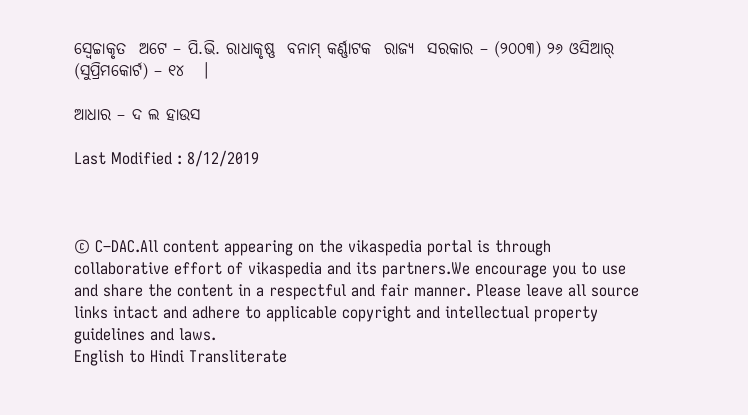ସ୍ଵେଚ୍ଚାକୃତ  ଅଟେ – ପି.ଭି. ରାଧାକୃଷ୍ଣ  ବନାମ୍ କର୍ଣ୍ଣାଟକ  ରାଜ୍ୟ  ସରକାର – (୨୦୦୩) ୨୬ ଓସିଆର୍ (ସୁପ୍ରିମକୋର୍ଟ) – ୧୪   ।

ଆଧାର – ଦ ଲ ହାଉସ

Last Modified : 8/12/2019



© C–DAC.All content appearing on the vikaspedia portal is through collaborative effort of vikaspedia and its partners.We encourage you to use and share the content in a respectful and fair manner. Please leave all source links intact and adhere to applicable copyright and intellectual property guidelines and laws.
English to Hindi Transliterate